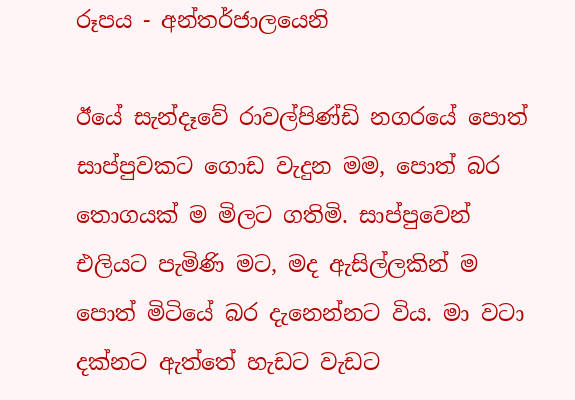රූපය - අන්තර්ජාලයෙනි

ඊයේ සැන්දෑවේ රාවල්පිණ්ඩි නගරයේ පොත් සාප්පුවකට ගොඩ වැදුන මම, පොත් බර තොගයක් ම මිලට ගතිමි. සාප්පුවෙන් එලියට පැමිණි මට, මද ඇසිල්ලකින් ම පොත් මිටියේ බර දැනෙන්නට විය. මා වටා දක්නට ඇත්තේ හැඩට වැඩට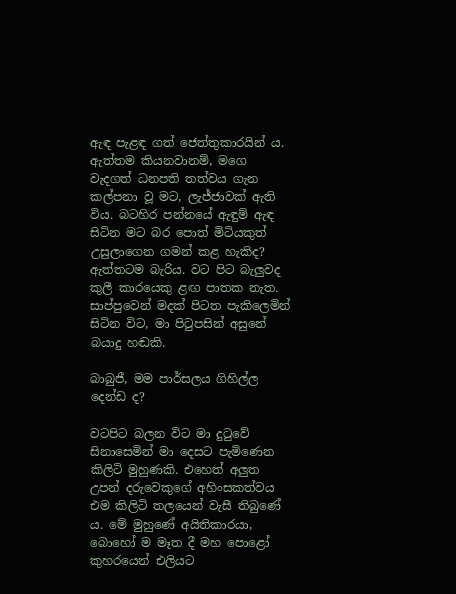ඇඳ පැළඳ ගත් ජෙත්තුකාරයින් ය. ඇත්තම කියනවානම්, මගෙ වැදගත් ධනපති තත්වය ගැන කල්පනා වූ මට, ලැජ්ජාවක් ඇති විය. බටහිර පන්නයේ ඇඳුම් ඇඳ සිටින මට බර පොත් මිටියකුත් උසුලාගෙන ගමන් කළ හැකිද? ඇත්තටම බැරිය. වට පිට බැලුවද කුලී කාරයෙකු ළඟ පාතක නැත. සාප්පුවෙන් මදක් පිටත පැකිලෙමින් සිටින විට, මා පිටුපසින් අසුනේ බයාදු හඬකි.

බාබුජී, මම පාර්සලය ගිහිල්ල දෙන්ඩ ද?

වටපිට බලන විට මා දුටුවේ සිනාසෙමින් මා දෙසට පැමිණෙන කිලිටි මුහුණකි. එහෙත් අලුත උපන් දරුවෙකුගේ අහිංසකත්වය එම කිලිටි තලයෙන් වැසී තිබුණේ ය. මේ මුහුණේ අයිතිකාරයා, බොහෝ ම මෑත දී මහ පොළෝ කුහරයෙන් එලියට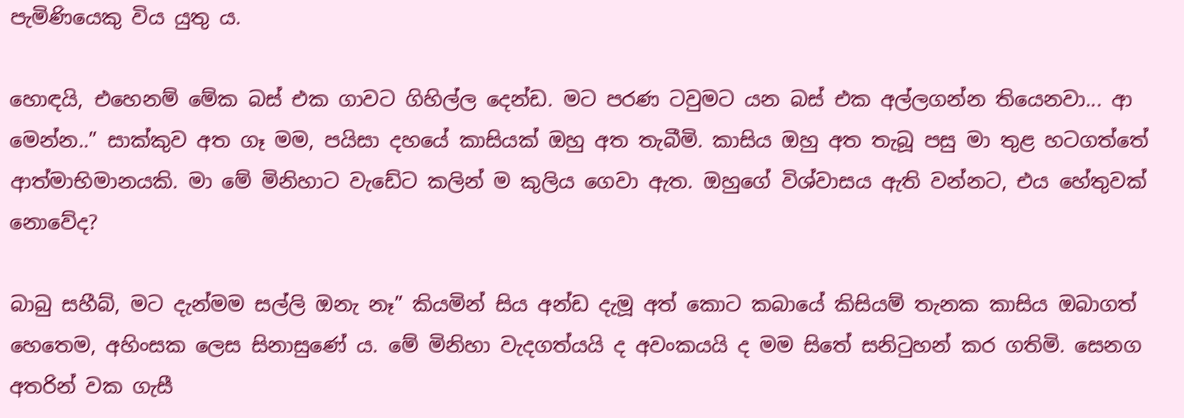පැමිණියෙකු විය යුතු ය.

හොඳයි, එහෙනම් මේක බස් එක ගාවට ගිහිල්ල දෙන්ඩ. මට පරණ ටවුමට යන බස් එක අල්ලගන්න තියෙනවා... ආ මෙන්න..” සාක්කුව අත ගෑ මම, පයිසා දහයේ කාසියක් ඔහු අත තැබීමි. කාසිය ඔහු අත තැබූ පසු මා තුළ හටගත්තේ ආත්මාභිමානයකි. මා මේ මිනිහාට වැඩේට කලින් ම කුලිය ගෙවා ඇත. ඔහුගේ විශ්වාසය ඇති වන්නට, එය හේතුවක් නොවේද?

බාබු සහීබ්, මට දැන්මම සල්ලි ඔනැ නෑ” කියමින් සිය අන්ඩ දැමූ අත් කොට කබායේ කිසියම් තැනක කාසිය ඔබාගත් හෙතෙම, අහිංසක ලෙස සිනාසුණේ ය. මේ මිනිහා වැදගත්යයි ද අවංකයයි ද මම සිතේ සනිටුහන් කර ගතිමි. සෙනග අතරින් වක ගැසී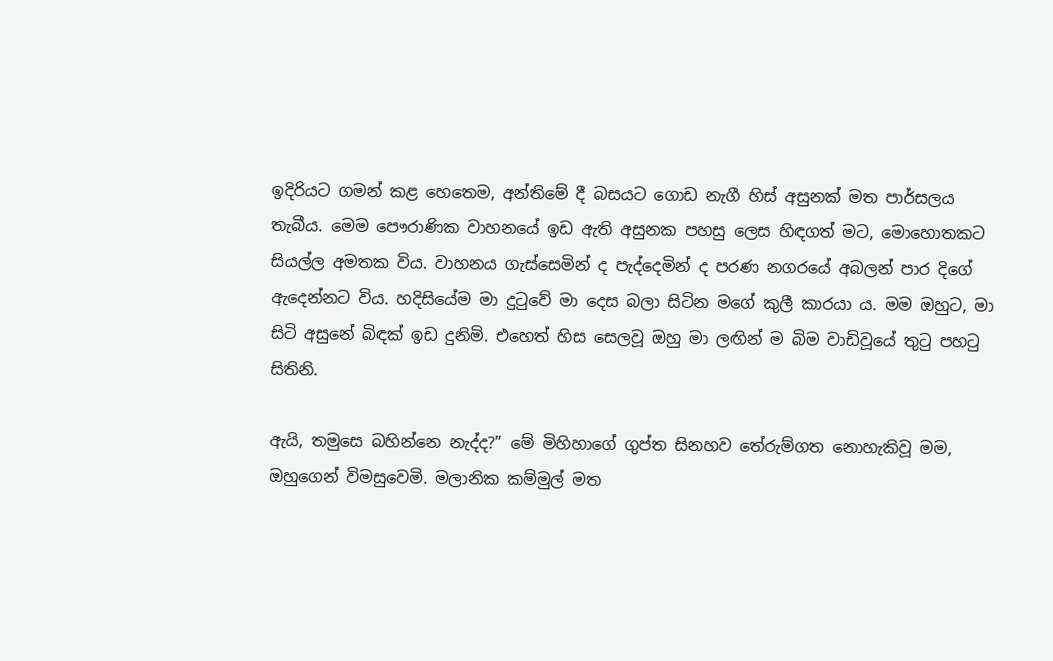ඉදිරියට ගමන් කළ හෙතෙම, අන්තිමේ දී බසයට ගොඩ නැගී හිස් අසුනක් මත පාර්සලය තැබීය. මෙම පෞරාණික වාහනයේ ඉඩ ඇති අසුනක පහසු ලෙස හිඳගත් මට, මොහොතකට සියල්ල අමතක විය. වාහනය ගැස්සෙමින් ද පැද්දෙමින් ද පරණ නගරයේ අබලන් පාර දිගේ ඇදෙන්නට විය. හදිසියේම මා දුටුවේ මා දෙස බලා සිටින මගේ කුලී කාරයා ය. මම ඔහුට, මා සිටි අසුනේ බිඳක් ඉඩ දුනිමි. එහෙත් හිස සෙලවූ ඔහු මා ලඟින් ම බිම වාඩිවූයේ තුටු පහටු සිතිනි.

ඇයි, තමුසෙ බහින්නෙ නැද්ද?” මේ මිහිහාගේ ගුප්ත සිනහව තේරුම්ගත නොහැකිවූ මම, ඔහුගෙන් විමසුවෙමි. මලානික කම්මුල් මත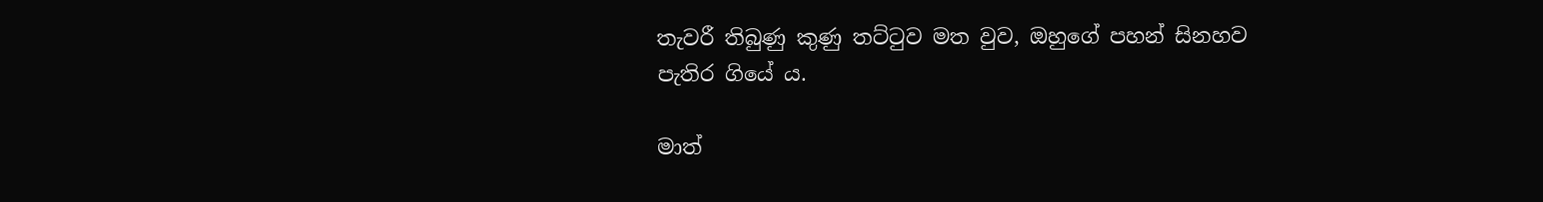තැවරී තිබුණු කුණු තට්ටුව මත වුව, ඔහුගේ පහන් සිනහව පැතිර ගියේ ය.

මාත්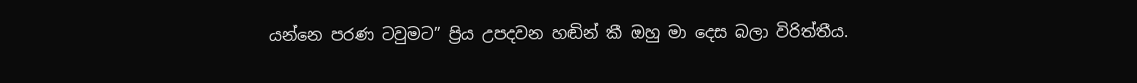යන්නෙ පරණ ටවුමට” ප්‍රිය උපදවන හඬින් කී ඔහු මා දෙස බලා විරිත්තීය.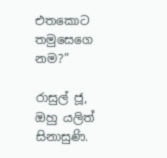එතකොට තමුසෙගෙ නම?”

රාසුල් ජූ, ඔහු යලිත් සිනාසුණි.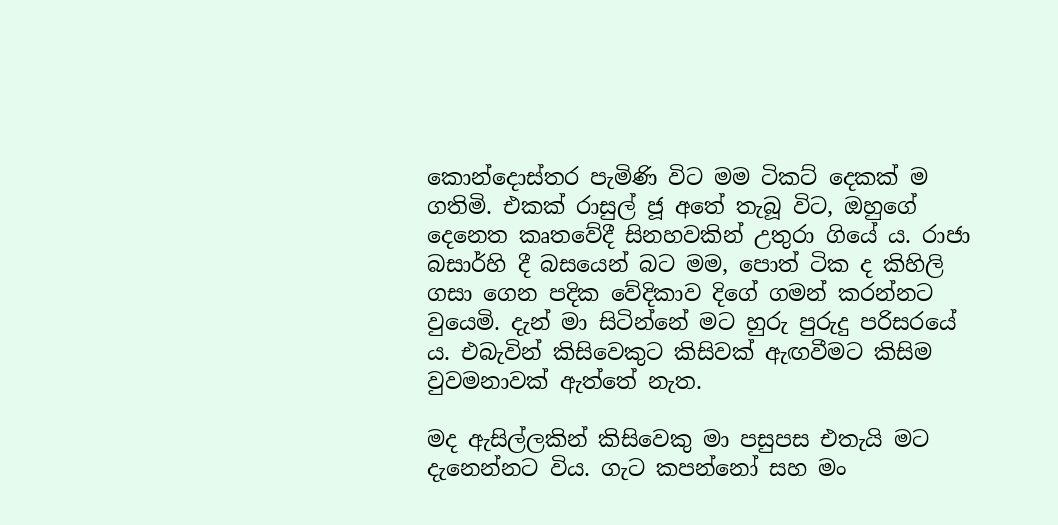කොන්දොස්තර පැමිණි විට මම ටිකට් දෙකක් ම ගතිමි. එකක් රාසුල් ජූ අතේ තැබූ විට, ඔහුගේ දෙනෙත කෘතවේදී සිනහවකින් උතුරා ගියේ ය. රාජා බසාර්හි දී බසයෙන් බට මම, පොත් ටික ද කිහිලි ගසා ගෙන පදික වේදිකාව දිගේ ගමන් කරන්නට වුයෙමි. දැන් මා සිටින්නේ මට හුරු පුරුදු පරිසරයේ ය. එබැවින් කිසිවෙකුට කිසිවක් ඇඟවීමට කිසිම වුවමනාවක් ඇත්තේ නැත.

මද ඇසිල්ලකින් කිසිවෙකු මා පසුපස එතැයි මට දැනෙන්නට විය. ගැට කපන්නෝ සහ මං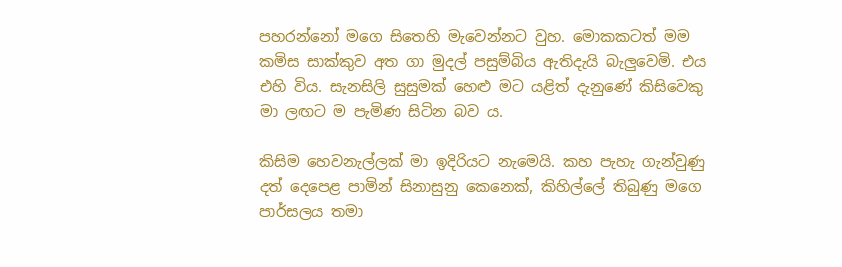පහරන්නෝ මගෙ සිතෙහි මැවෙන්නට වුහ. මොකකටත් මම කමිස සාක්කුව අත ගා මුදල් පසුම්බිය ඇතිදැයි බැලුවෙමි. එය එහි විය. සැනසිලි සුසුමක් හෙළු මට යළිත් දැනුණේ කිසිවෙකු මා ලඟට ම පැමිණ සිටින බව ය.

කිසිම හෙවනැල්ලක් මා ඉදිරියට නැමෙයි. කහ පැහැ ගැන්වුණු දත් දෙපෙළ පාමින් සිනාසුනු කෙනෙක්, කිහිල්ලේ තිබුණු මගෙ පාර්සලය තමා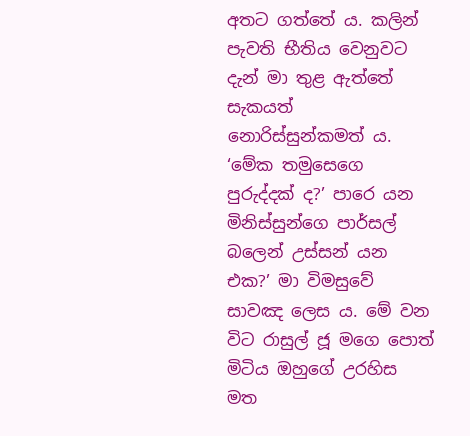අතට ගත්තේ ය. කලින් පැවති භීතිය වෙනුවට දැන් මා තුළ ඇත්තේ සැකයත් නොරිස්සුන්කමත් ය. ‘මේක තමුසෙගෙ පුරුද්දක් ද?’ පාරෙ යන මිනිස්සුන්ගෙ පාර්සල් බලෙන් උස්සන් යන එක?’ මා විමසුවේ සාවඤ ලෙස ය. මේ වන විට රාසුල් ජූ මගෙ පොත් මිටිය ඔහුගේ උරහිස මත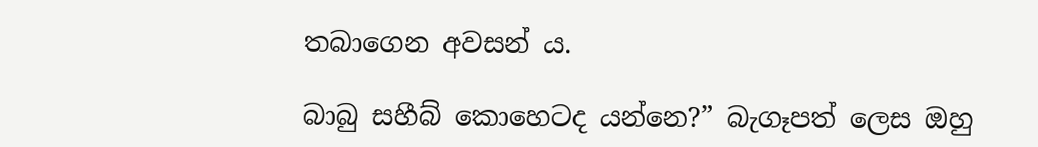තබාගෙන අවසන් ය.

බාබු සහීබ් කොහෙටද යන්නෙ?” බැගෑපත් ලෙස ඔහු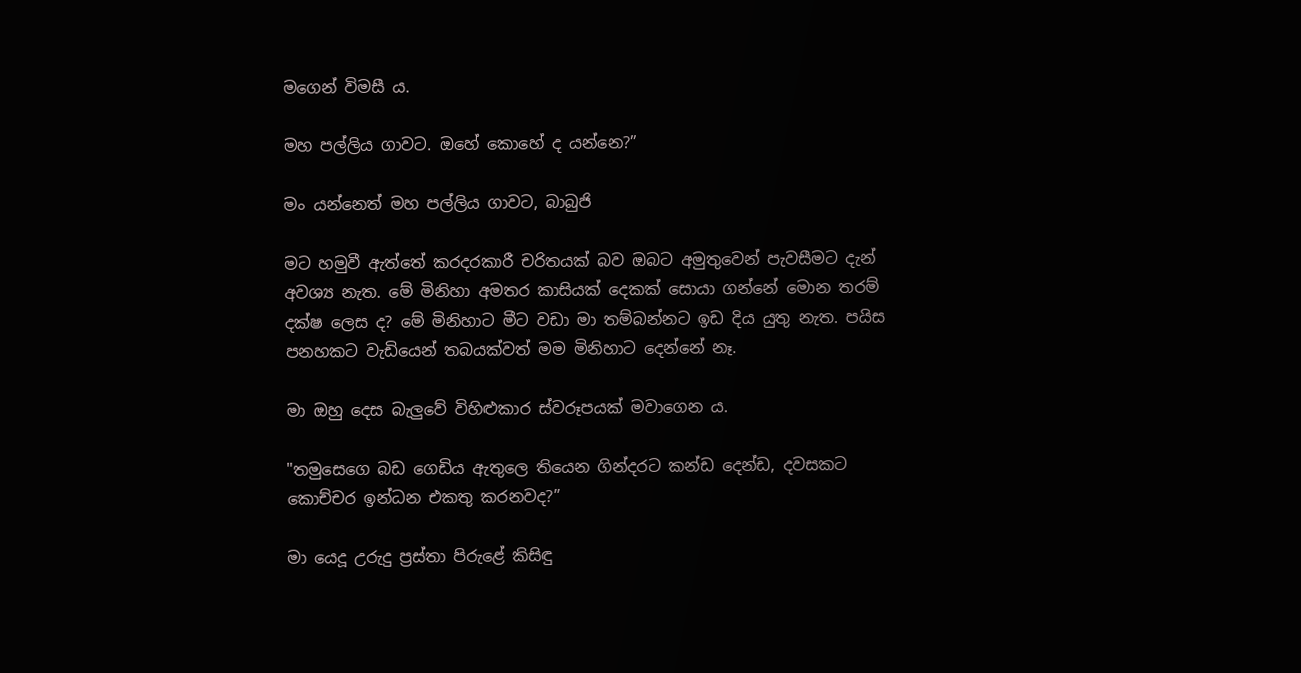මගෙන් විමසී ය.

මහ පල්ලිය ගාවට. ඔහේ කොහේ ද යන්නෙ?”

මං යන්නෙත් මහ පල්ලිය ගාවට, බාබුජි

මට හමුවී ඇත්තේ කරදරකාරී චරිතයක් බව ඔබට අමුතුවෙන් පැවසීමට දැන් අවශ්‍ය නැත. මේ මිනිහා අමතර කාසියක් දෙකක් සොයා ගන්නේ මොන තරම් දක්ෂ ලෙස ද? මේ මිනිහාට මීට වඩා මා තම්බන්නට ඉඩ දිය යුතු නැත. පයිස පනහකට වැඩියෙන් තබයක්වත් මම මිනිහාට දෙන්නේ නෑ.

මා ඔහු දෙස බැලුවේ විහිළුකාර ස්වරූපයක් මවාගෙන ය.

"තමුසෙගෙ බඩ ගෙඩිය ඇතුලෙ තියෙන ගින්දරට කන්ඩ දෙන්ඩ, දවසකට කොච්චර ඉන්ධන එකතු කරනවද?”

මා යෙදූ උරුදු ප්‍රස්තා පිරුළේ කිසිඳු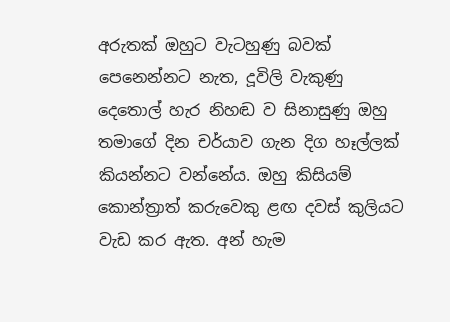අරුතක් ඔහුට වැටහුණු බවක් පෙනෙන්නට නැත, දූවිලි වැකුණු දෙතොල් හැර නිහඬ ව සිනාසුණු ඔහු තමාගේ දින චර්යාව ගැන දිග හෑල්ලක් කියන්නට වන්නේය. ඔහු කිසියම් කොන්ත්‍රාත් කරුවෙකු ළඟ දවස් කුලියට වැඩ කර ඇත. අන් හැම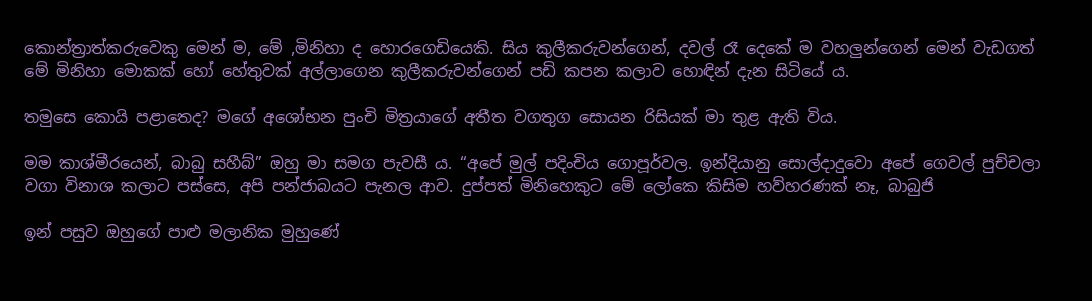කොන්ත්‍රාත්කරුවෙකු මෙන් ම, මේ ,මිනිහා ද හොරගෙඩියෙකි. සිය කුලීකරුවන්ගෙන්, දවල් රෑ දෙකේ ම වහලුන්ගෙන් මෙන් වැඩගත් මේ මිනිහා මොකක් හෝ හේතුවක් අල්ලාගෙන කුලීකරුවන්ගෙන් පඩි කපන කලාව හොඳින් දැන සිටියේ ය.

තමුසෙ කොයි පළාතෙද? මගේ අශෝභන පුංචි මිත්‍රයාගේ අතීත වගතුග සොයන රිසියක් මා තුළ ඇති විය.

මම කාශ්මීරයෙන්, බාබු සහීබ්” ඔහු මා සමග පැවසී ය. “අපේ මුල් පදිංචිය ගොපූර්වල. ඉන්දියානු සොල්දාදුවො අපේ ගෙවල් පුච්චලා වගා විනාශ කලාට පස්සෙ, අපි පන්ජාබයට පැනල ආව. දුප්පත් මිනිහෙකුට මේ ලෝකෙ කිසිම හව්හරණක් නෑ, බාබුජි

ඉන් පසුව ඔහුගේ පාළු මලානික මුහුණේ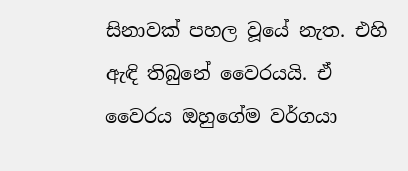සිනාවක් පහල වූයේ නැත. එහි ඇඳි තිබුනේ වෛරයයි. ඒ වෛරය ඔහුගේම වර්ගයා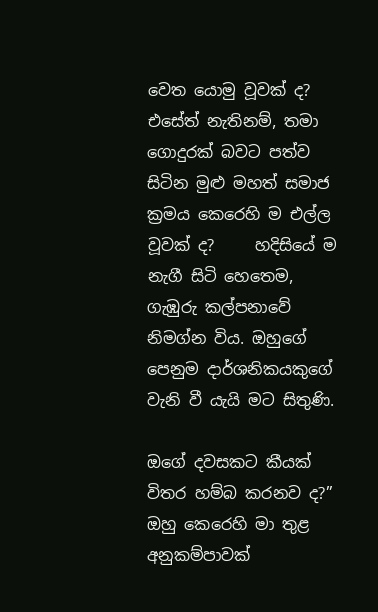වෙත යොමු වූවක් ද? එසේත් නැතිනම්, තමා ගොදුරක් බවට පත්ව සිටින මුළු මහත් සමාජ ක්‍රමය කෙරෙහි ම එල්ල වූවක් ද?     හදිසියේ ම නැගී සිටි හෙතෙම, ගැඹුරු කල්පනාවේ නිමග්න විය. ඔහුගේ පෙනුම දාර්ශනිකයකුගේ වැනි වී යැයි මට සිතුණි.

ඔගේ දවසකට කීයක් විතර හම්බ කරනව ද?” ඔහු කෙරෙහි මා තුළ අනුකම්පාවක්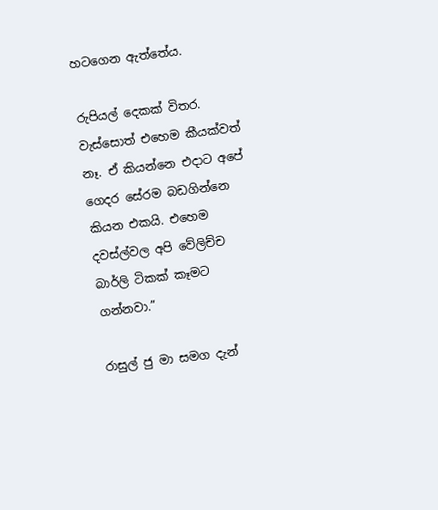හටගෙන ඇත්තේය.

රුපියල් දෙකක් විතර. වැස්සොත් එහෙම කීයක්වත් නෑ. ඒ කියන්නෙ එදාට අපේ ගෙදර සේරම බඩගින්නෙ කියන එකයි. එහෙම දවස්ල්වල අපි වේලිච්ච බාර්ලි ටිකක් කෑමට ගන්නවා.”

රාසුල් ජු මා සමග දැන්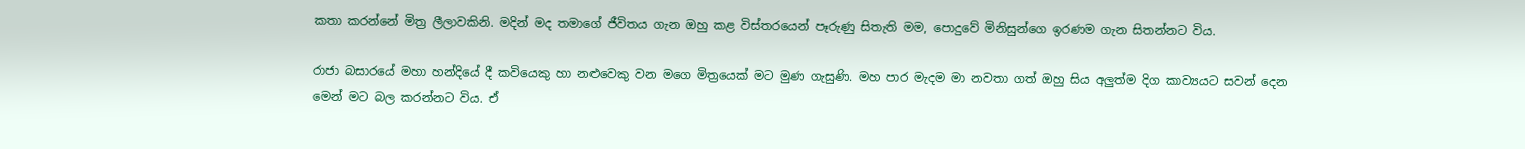කතා කරන්නේ මිත්‍ර ලීලාවකිනි. මදින් මද තමාගේ ජීවිතය ගැන ඔහු කළ විස්තරයෙන් පෑරුණු සිතැති මම, පොදුවේ මිනිසුන්ගෙ ඉරණම ගැන සිතන්නට විය.

රාජා බසාරයේ මහා හන්දියේ දී කවියෙකු හා නළුවෙකු වන මගෙ මිත්‍රයෙක් මට මුණ ගැසුණි. මහ පාර මැදම මා නවතා ගත් ඔහු සිය අලුත්ම දිග කාව්‍යයට සවන් දෙන මෙන් මට බල කරන්නට විය. ඒ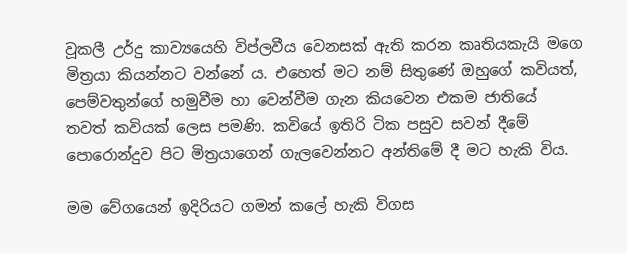වූකලී උර්දු කාව්‍යයෙහි විප්ලවීය වෙනසක් ඇති කරන කෘතියකැයි මගෙ මිත්‍රයා කියන්නට වන්නේ ය. එහෙත් මට නම් සිතුණේ ඔහුගේ කවියත්, පෙම්වතුන්ගේ හමුවීම හා වෙන්වීම ගැන කියවෙන එකම ජාතියේ තවත් කවියක් ලෙස පමණි. කවියේ ඉතිරි ටික පසුව සවන් දීමේ පොරොන්දුව පිට මිත්‍රයාගෙන් ගැලවෙන්නට අන්තිමේ දී මට හැකි විය.

මම වේගයෙන් ඉදිරියට ගමන් කලේ හැකි විගස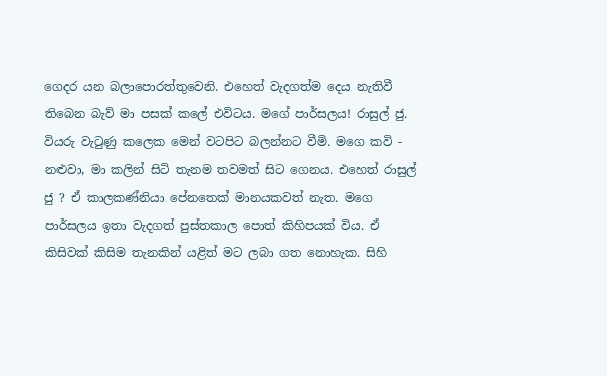ගෙදර යන බලාපොරත්තුවෙනි. එහෙත් වැදගත්ම දෙය නැතිවී තිබෙන බැව් මා පසක් කලේ එවිටය. මගේ පාර්සලය! රාසුල් ජු. වියරු වැටුණු කලෙක මෙන් වටපිට බලන්නට වීමි. මගෙ කවි - නළුවා, මා කලින් සිටි තැනම තවමත් සිට ගෙනය. එහෙත් රාසුල් ජු ? ඒ කාලකණ්නියා පේනතෙක් මානයකවත් නැත. මගෙ පාර්සලය ඉතා වැදගත් පුස්තකාල පොත් කිහිපයක් විය. ඒ කිසිවක් කිසිම තැනකින් යළිත් මට ලබා ගත නොහැක. සිහි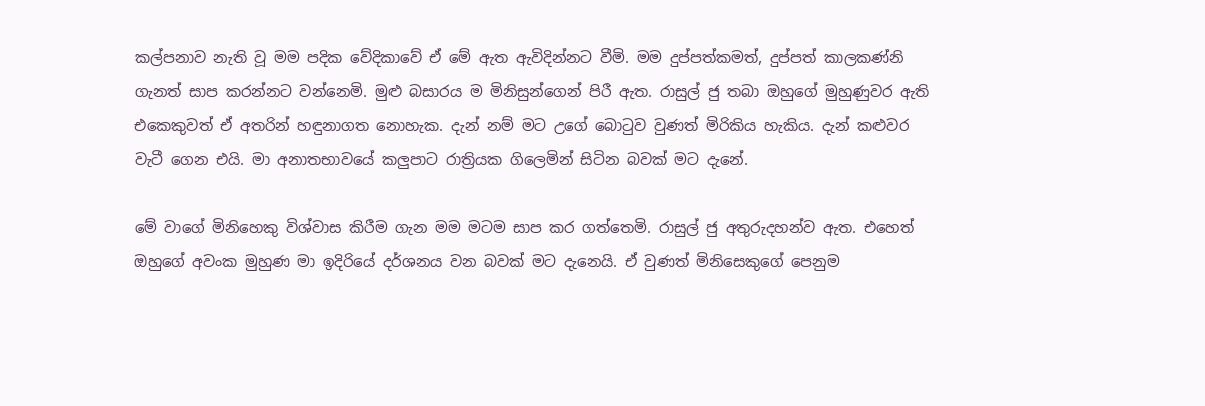කල්පනාව නැති වූ මම පදික වේදිකාවේ ඒ මේ ඇත ඇවිදින්නට වීමි. මම දුප්පත්කමත්, දුප්පත් කාලකණ්නි ගැනත් සාප කරන්නට වන්නෙමි. මුළු බසාරය ම මිනිසුන්ගෙන් පිරී ඇත. රාසුල් ජු තබා ඔහුගේ මුහුණුවර ඇති එකෙකුවත් ඒ අතරින් හඳුනාගත නොහැක. දැන් නම් මට උගේ බොටුව වුණත් මිරිකිය හැකිය. දැන් කළුවර වැටී ගෙන එයි. මා අනාතභාවයේ කලුපාට රාත්‍රියක ගිලෙමින් සිටින බවක් මට දැනේ.

මේ වාගේ මිනිහෙකු විශ්වාස කිරීම ගැන මම මටම සාප කර ගත්තෙමි. රාසුල් ජු අතුරුදහන්ව ඇත. එහෙත් ඔහුගේ අවංක මුහුණ මා ඉදිරියේ දර්ශනය වන බවක් මට දැනෙයි. ඒ වුණත් මිනිසෙකුගේ පෙනුම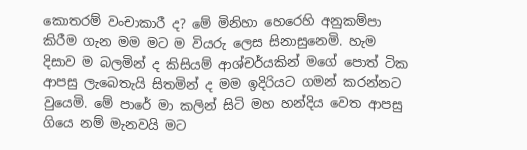කොතරම් වංචාකාරී ද? මේ මිනිහා හෙරෙහි අනුකම්පා කිරීම ගැන මම මට ම වියරු ලෙස සිනාසුනෙමි. හැම දිසාව ම බලමින් ද කිසියම් ආශ්චර්යකින් මගේ පොත් ටික ආපසු ලැබෙතැයි සිතමින් ද මම ඉදිරියට ගමන් කරන්නට වුයෙමි. මේ පාරේ මා කලින් සිටි මහ හන්දිය වෙත ආපසු ගියෙ නම් මැනවයි මට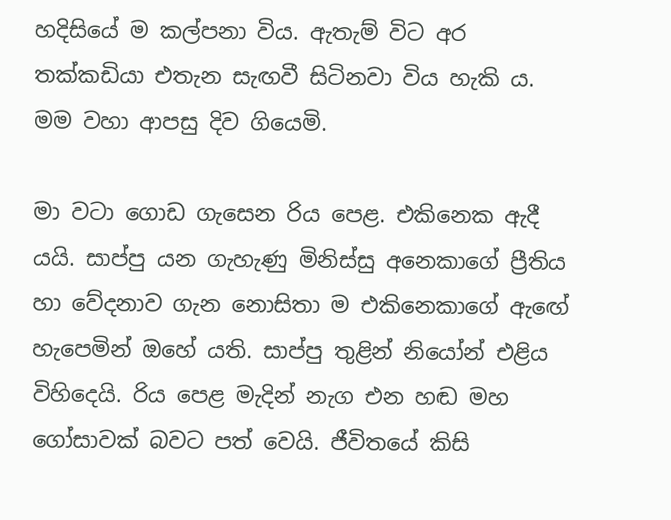හදිසියේ ම කල්පනා විය. ඇතැම් විට අර තක්කඩියා එතැන සැඟවී සිටිනවා විය හැකි ය. මම වහා ආපසු දිව ගියෙමි.

මා වටා ගොඩ ගැසෙන රිය පෙළ. එකිනෙක ඇදී යයි. සාප්පු යන ගැහැණු මිනිස්සු අනෙකාගේ ප්‍රීතිය හා වේදනාව ගැන නොසිතා ම එකිනෙකාගේ ඇඟේ හැපෙමින් ඔහේ යති. සාප්පු තුළින් නියෝන් එළිය විහිදෙයි. රිය පෙළ මැදින් නැග එන හඬ මහ ගෝසාවක් බවට පත් වෙයි. ජීවිතයේ කිසි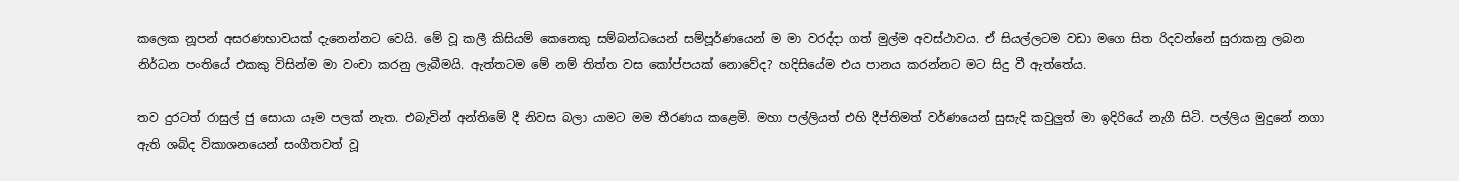කලෙක නූපන් අසරණභාවයක් දැනෙන්නට වෙයි. මේ වූ කලී කිසියම් කෙනෙකු සම්බන්ධයෙන් සම්පූර්ණයෙන් ම මා වරද්දා ගත් මුල්ම අවස්ථාවය. ඒ සියල්ලටම වඩා මගෙ සිත රිදවන්නේ සුරාකනු ලබන නිර්ධන පංතියේ එකකු විසින්ම මා වංචා කරනු ලැබීමයි. ඇත්තටම මේ නම් තිත්ත වස කෝප්පයක් නොවේද? හදිසියේම එය පානය කරන්නට මට සිදු වී ඇත්තේය.

තව දුරටත් රාසුල් ජු සොයා යෑම පලක් නැත. එබැවින් අන්තිමේ දී නිවස බලා යාමට මම තීරණය කළෙමි. මහා පල්ලියත් එහි දීප්තිමත් වර්ණයෙන් සුසැදි කවුලුත් මා ඉදිරියේ නැගී සිටි. පල්ලිය මුදුනේ නගා ඇති ශබ්ද විකාශනයෙන් සංගීතවත් වූ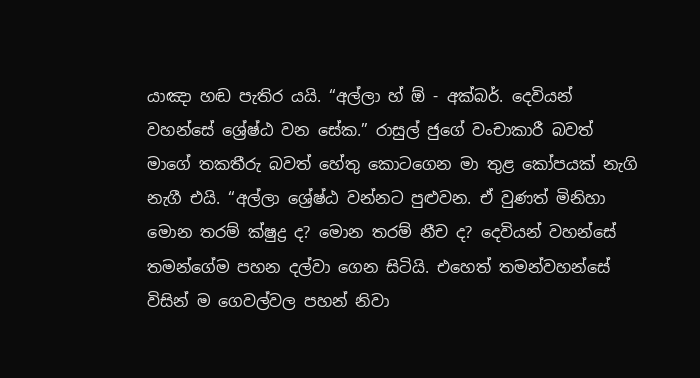යාඤා හඬ පැතිර යයි. “අල්ලා හ් ඕ - අක්බර්. දෙවියන් වහන්සේ ශ්‍රේෂ්ඨ වන සේක.” රාසුල් ජුගේ වංචාකාරී බවත් මාගේ තකතීරු බවත් හේතු කොටගෙන මා තුළ කෝපයක් නැගි නැගී එයි. “අල්ලා ශ්‍රේෂ්ඨ වන්නට පුළුවන. ඒ වුණත් මිනිහා මොන තරම් ක්ෂුද්‍ර ද? මොන තරම් නීච ද? දෙවියන් වහන්සේ තමන්ගේම පහන දල්වා ගෙන සිටියි. එහෙත් තමන්වහන්සේ විසින් ම ගෙවල්වල පහන් නිවා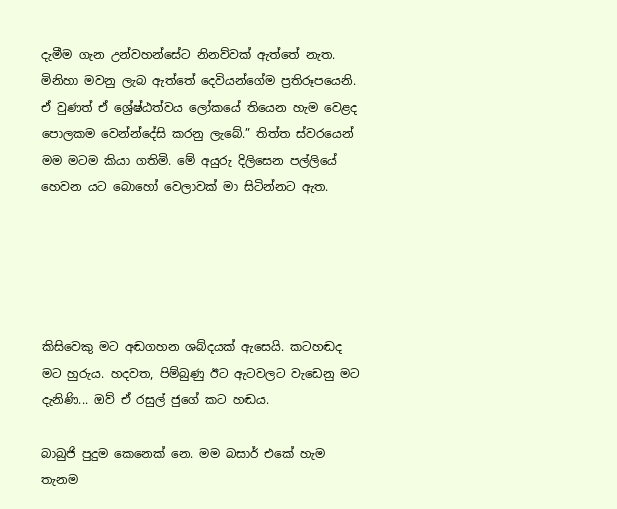දැමීම ගැන උන්වහන්සේට නිනව්වක් ඇත්තේ නැත. මිනිහා මවනු ලැබ ඇත්තේ දෙවියන්ගේම ප්‍රතිරූපයෙනි. ඒ වුණත් ඒ ශ්‍රේෂ්ඨත්වය ලෝකයේ තියෙන හැම වෙළද පොලකම වෙන්න්දේසි කරනු ලැබේ.” තිත්ත ස්වරයෙන් මම මටම කියා ගතිමි. මේ අයුරු දිලිසෙන පල්ලියේ හෙවන යට බොහෝ වෙලාවක් මා සිටින්නට ඇත.





කිසිවෙකු ම‍ට අඬගහන ශබ්දයක් ඇසෙයි. කටහඬද මට හුරුය. හදවත, පිම්බුණු ඊට ඇටවලට වැඩෙනු මට දැනිණි... ඔව් ඒ රසුල් ජුගේ කට හඬය.

බාබුජි පුදුම කෙනෙක් නෙ. මම බසාර් එකේ හැම තැනම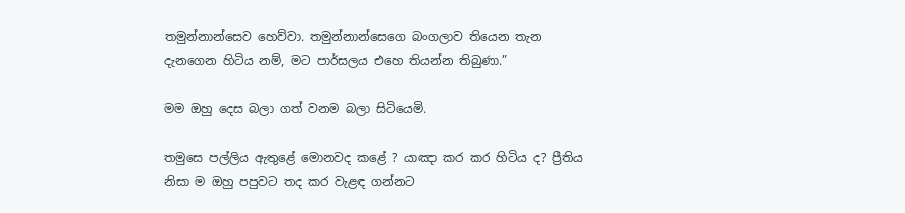තමුන්නාන්සෙව හෙව්වා. තමුන්නාන්සෙගෙ බංගලාව තියෙන තැන දැනගෙන හිටිය නම්, මට පාර්සලය එහෙ තියන්න තිබුණා.”

මම ඔහු දෙස බලා ගත් වනම බලා සිටියෙමි.

තමුසෙ පල්ලිය ඇතුළේ මොනවද කළේ ? යාඤා කර කර හිටිය ද? ප්‍රීතිය නිසා ම ඔහු පපුවට තද කර වැළඳ ගන්නට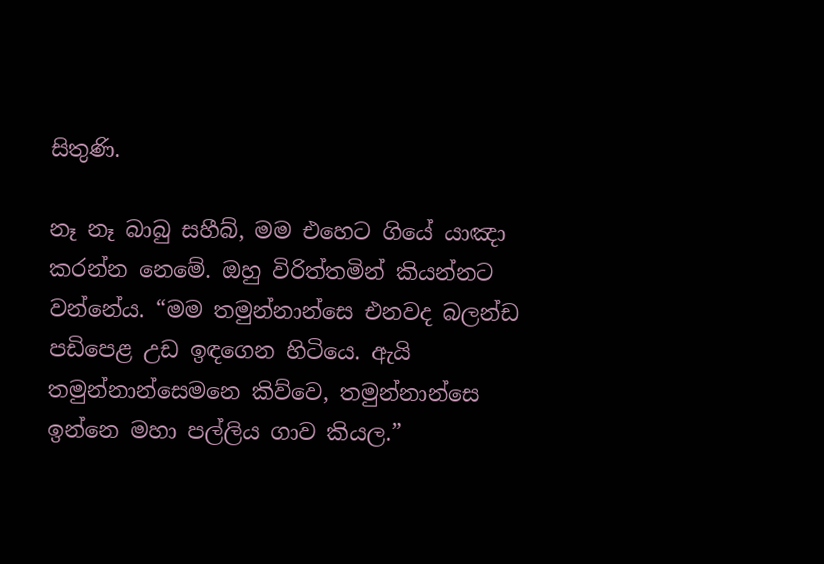සිතුණි.

නෑ නෑ බාබු සහීබ්, මම එහෙට ගියේ යාඤා කරන්න නෙමේ. ඔහු විරිත්තමින් කියන්නට වන්නේය. “මම තමුන්නාන්සෙ එනවද බලන්ඩ පඩිපෙළ උඩ ඉඳගෙන හිටියෙ. ඇයි තමුන්නාන්සෙමනෙ කිව්වෙ, තමුන්නාන්සෙ ඉන්නෙ මහා පල්ලිය ගාව කියල.”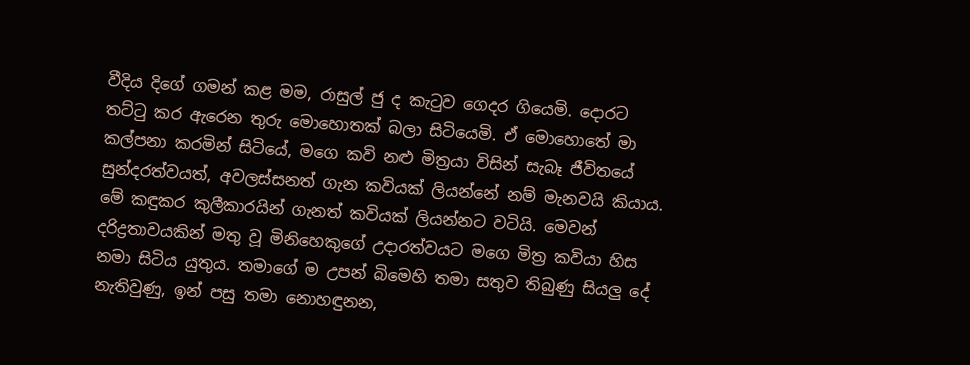වීදිය දිගේ ගමන් කළ මම, රාසුල් ජු ද කැටුව ගෙදර ගියෙමි. දොරට තට්ටු කර ඇරෙන තුරු මොහොතක් බලා සිටියෙමි. ඒ මොහොතේ මා කල්පනා කරමින් සිටියේ, මගෙ කවි නළු මිත්‍රයා විසින් සැබෑ ජීවිතයේ සුන්දරත්වයත්, අවලස්සනත් ගැන කවියක් ලියන්නේ නම් මැනවයි කියාය. මේ කඳුකර කුලීකාරයින් ගැනත් කවියක් ලියන්නට වටියි. මෙවන් දරිද්‍රතාවයකින් මතු වූ මිනිහෙකුගේ උදාරත්වයට මගෙ මිත්‍ර කවියා හිස නමා සිටිය යුතුය. තමාගේ ම උපන් බිමෙහි තමා සතුව තිබුණු සියලු දේ නැතිවුණු, ඉන් පසු තමා නොහඳුනන,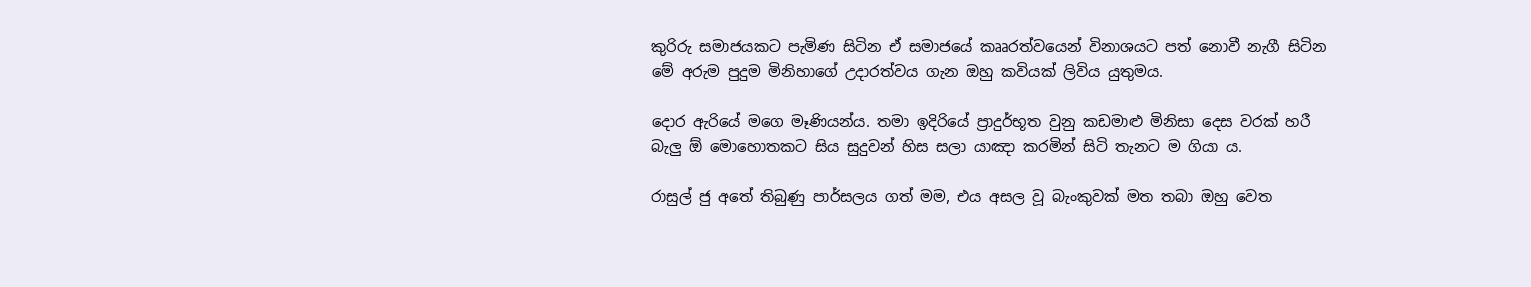කුරිරු සමාජයකට පැමිණ සිටින ඒ සමාජයේ කෲරත්වයෙන් විනාශයට පත් නොවී නැගී සිටින මේ අරුම පුදුම මිනිහාගේ උදාරත්වය ගැන ඔහු කවියක් ලිවිය යුතුමය.

දොර ඇරියේ මගෙ මෑණියන්ය. තමා ඉදිරියේ ප්‍රාදුර්භූත වුනු කඩමාළු මිනිසා දෙස වරක් හරී බැලු ඕ මොහොතකට සිය සුදුවන් හිස සලා යාඤා කරමින් සිටි තැනට ම ගියා ය.

රාසුල් ජු අතේ තිබුණු පාර්සලය ගත් මම, එය අසල වූ බැංකුවක් මත තබා ඔහු වෙත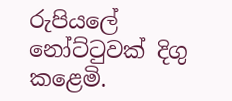රුපියලේ නෝට්ටුවක් දිගු කළෙමි.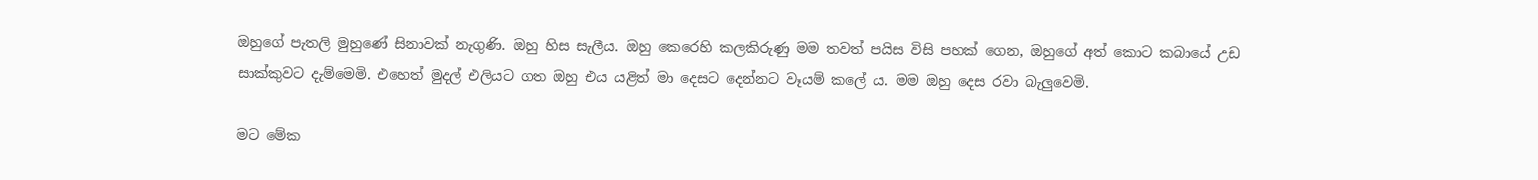ඔහුගේ පැතලි මුහුණේ සිනාවක් නැගුණි. ඔහු හිස සැලීය. ඔහු කෙරෙහි කලකිරුණු මම තවත් පයිස විසි පහක් ගෙන, ඔහුගේ අත් කොට කබායේ උඩ සාක්කුවට දැම්මෙමි. එහෙත් මුදල් එලියට ගත ඔහු එය යළිත් මා දෙසට දෙන්නට වෑයම් කලේ ය. මම ඔහු දෙස රවා බැලුවෙමි.

මට මේක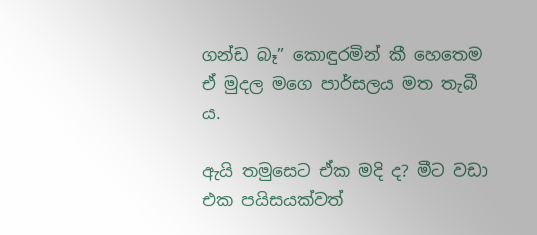ගන්ඩ බෑ” කොඳුරමින් කී හෙතෙම ඒ මුදල මගෙ පාර්සලය මත තැබී ය.

ඇයි තමුසෙට ඒක මදි ද? මීට වඩා එක පයිසයක්වත්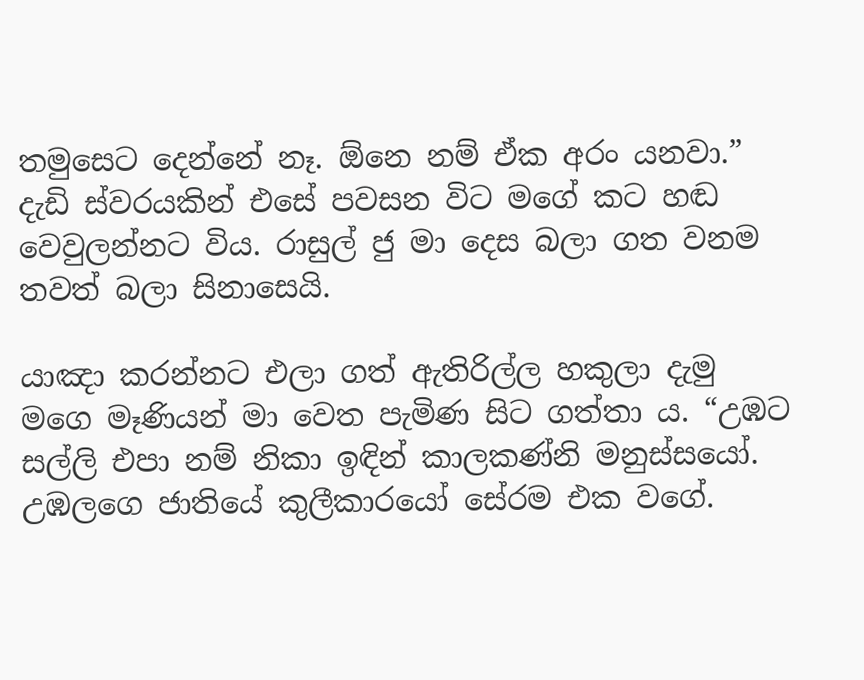තමුසෙට දෙන්නේ නෑ. ඕනෙ නම් ඒක අරං යනවා.” දැඩි ස්වරයකින් එසේ පවසන විට මගේ කට හඬ වෙවුලන්නට විය. රාසුල් ජු මා දෙස බලා ගත වනම තවත් බලා සිනාසෙයි.

යාඤා කරන්නට එලා ගත් ඇතිරිල්ල හකුලා දැමු මගෙ මෑණියන් මා වෙත පැමිණ සිට ගත්තා ය. “උඹට සල්ලි එපා නම් නිකා ඉඳින් කාලකණ්නි මනුස්සයෝ. උඹලගෙ ජාතියේ කුලීකාරයෝ සේරම එක වගේ.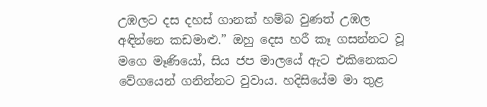උඹලට දස දහස් ගානක් හම්බ වුණත් උඹල අඳින්නෙ කඩමාළු.” ඔහු දෙස හරී කෑ ගසන්නට වූ මගෙ මෑණියෝ, සිය ජප මාලයේ ඇට එකිනෙකට වේගයෙන් ගනින්නට වුවාය. හදිසියේම මා තුළ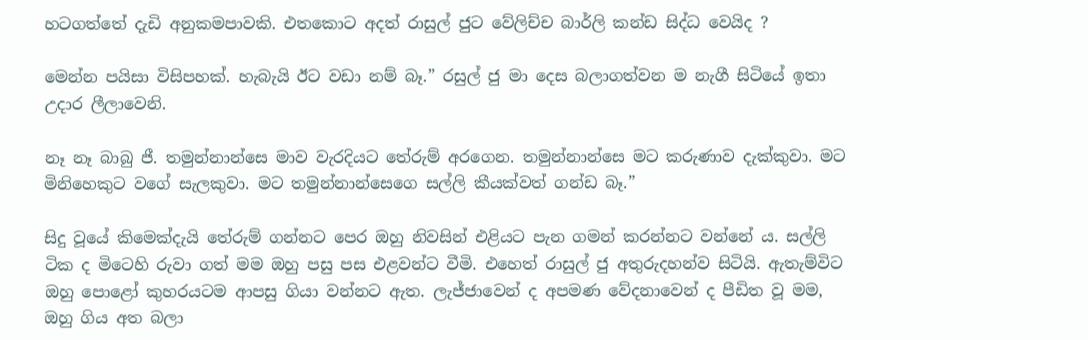හටගත්තේ දැඩි අනුකමපාවකි. එතකොට අදත් රාසුල් ජුට වේලිච්ච බාර්ලි කන්ඩ සිද්ධ වෙයිද ?

මෙන්න පයිසා විසිපහක්. හැබැයි ඊට වඩා නම් බෑ.” රසුල් ජු මා දෙස බලාගත්වන ම නැගී සිටියේ ඉතා උදාර ලීලාවෙනි.

නෑ නෑ බාබු ජී. තමුන්නාන්සෙ මාව වැරදියට තේරුම් අරගෙන. තමුන්නාන්සෙ මට කරුණාව දැක්කුවා. මට මිනිහෙකුට වගේ සැලකුවා. මට තමුන්නාන්සෙගෙ සල්ලි කීයක්වත් ගන්ඩ බෑ.”

සිදු වූයේ කිමෙක්දැයි තේරුම් ගන්නට පෙර ඔහු නිවසින් එළියට පැන ගමන් කරන්නට වන්නේ ය. සල්ලි ටික ද මිටෙහි රුවා ගත් මම ඔහු පසු පස එළවන්ට වීමි. එහෙත් රාසුල් ජු අතුරුදහන්ව සිටියි. ඇතැම්විට ඔහු පොළෝ කුහරයටම ආපසු ගියා වන්නට ඇත. ලැජ්ජාවෙන් ද අපමණ වේදනාවෙන් ද පීඩිත වූ මම, ඔහු ගිය අත බලා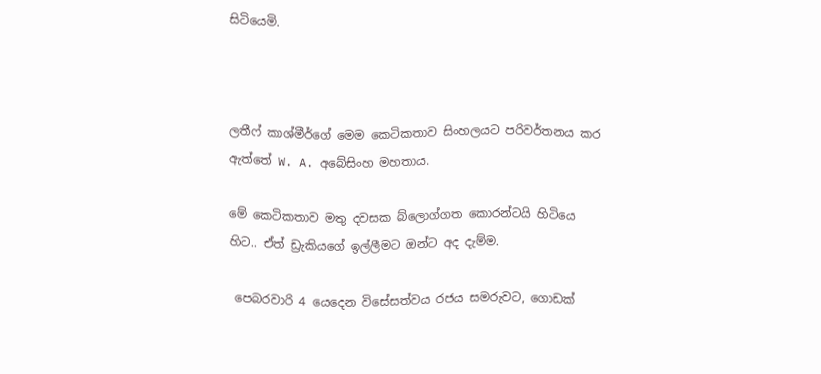සිටියෙමි.



ලතීෆ් කාශ්මීර්ගේ මෙම කෙටිකතාව සිංහලයට පරිවර්තනය කර ඇත්තේ W. A. අබේසිංහ මහතාය.

මේ කෙටිකතාව මතු දවසක බ්ලොග්ගත කොරන්ටයි හිටියෙ හිට.. ඒත් ඩ්‍රැකියගේ ඉල්ලීමට ඔන්ට අද දැම්ම.

 පෙබරවාරි 4 යෙදෙන විසේසත්වය රජය සමරුවට, ගොඩක්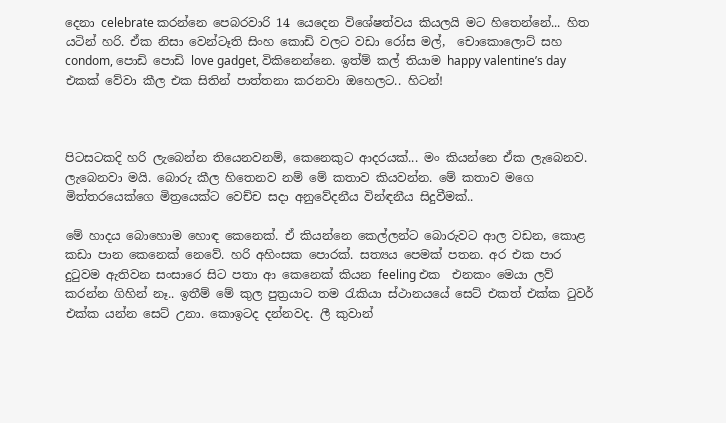දෙනා celebrate කරන්නෙ පෙබරවාරි 14 යෙදෙන විශේෂත්වය කියලයි මට හිතෙන්නේ... හිත යටින් හරි. ඒක නිසා වෙන්ටෑති සිංහ කොඩි වලට වඩා රෝස මල්,  චොකොලොට් සහ condom, පොඩි පොඩි love gadget, විකිනෙන්නෙ. ඉත්ම් කල් තියාම happy valentine’s day එකක් වේවා කීල එක සිතින් පාත්තනා කරනවා ඔහෙලට.. හිටන්!



පිටසටකදි හරි ලැබෙන්න තියෙනවනම්, කෙනෙකුට ආදරයක්... මං කියන්නෙ ඒක ලැබෙනව. ලැබෙනවා මයි. බොරු කීල හිතෙනව නම් මේ කතාව කියවන්න. මේ කතාව මගෙ මිත්තරයෙක්ගෙ මිත්‍රයෙක්ට වෙච්ච සදා අනුවේදනීය වින්ඳනීය සිදුවීමක්..

මේ හාදය බොහොම හොඳ කෙනෙක්. ඒ කියන්නෙ කෙල්ලන්ට බොරුවට ආල වඩන, කොළ කඩා පාන කෙනෙක් නෙවේ. හරි අහිංසක පොරක්. සත්‍යය පෙමක් පතන. අර එක පාර දුටුවම ඇතිවන සංසාරෙ සිට පතා ආ කෙනෙක් කියන feeling එක  එනකං මෙයා ලව් කරන්න ගිහින් නෑ.. ඉතීම් මේ කුල පුත්‍රයාට තම රැකියා ස්ථානයයේ සෙට් එකත් එක්ක ටුවර් එක්ක යන්න සෙට් උනා. කොඉටද දන්නවද. ලී කුවාන්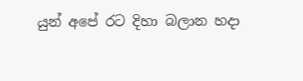යුන් අපේ රට දිහා බලාන හදා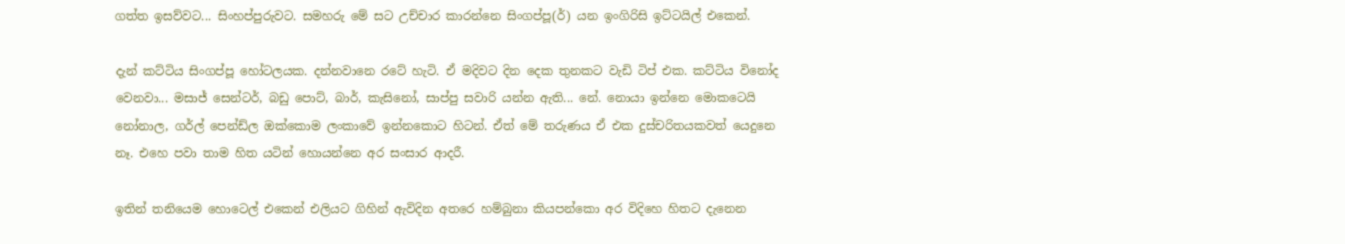ගත්ත ඉසව්වට... සිංහප්පුරුවට. සමහරු මේ සට උච්චාර කාරන්නෙ සිංගප්පූ(ර්) යන ඉංගිරිසි ඉට්ටයිල් එකෙන්.

දැන් කට්ටිය සිංගප්පූ හෝටලයක. දන්නවානෙ රටේ හැටි. ඒ මදිවට දින දෙක තුනකට වැඩි ටිප් එක. කට්ටිය විනෝද වෙනවා... මසාජ් සෙන්ටර්, බඩු පොට්, බාර්, කැසිනෝ, සාප්පු සවාරි යන්න ඇති... නේ. නොයා ඉන්නෙ මොකටෙයි නෝනාල, ගර්ල් පෙන්ඩ්ල ඔක්කොම ලංකාවේ ඉන්නකොට හිටන්. ඒත් මේ තරුණය ඒ එක දුස්චරිතයකවත් යෙදුනෙ නෑ. එහෙ පවා තාම හිත යටින් හොයන්නෙ අර සංසාර ආදරී.

ඉතින් තනියෙම හොටෙල් එකෙන් එලියට ගිහින් ඇවිදින අතරෙ හම්බුනා කියපන්කො අර විදිහෙ හිතට දැනෙන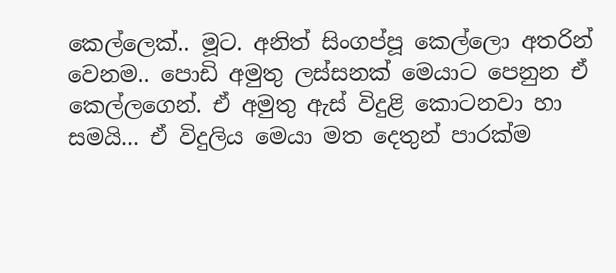කෙල්ලෙක්.. මූට. අනිත් සිංගප්පූ කෙල්ලො අතරින් වෙනම.. පොඩි අමුතු ලස්සනක් මෙයාට පෙනුන ඒ කෙල්ලගෙන්. ඒ අමුතු ඇස් විදුළි කොටනවා හා සමයි... ඒ විදුලිය මෙයා මත දෙතුන් පාරක්ම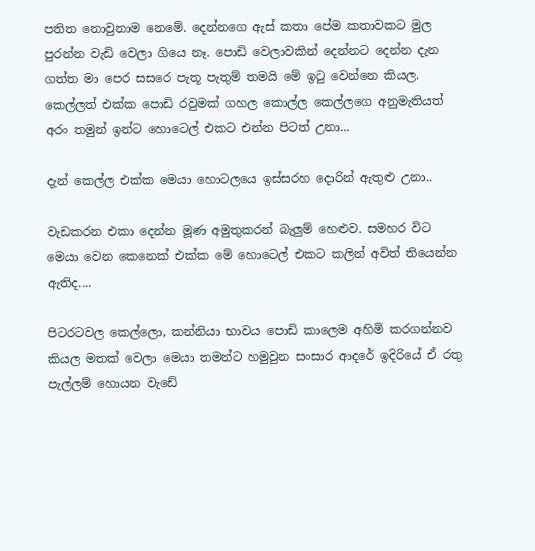පතිත නොවුනාම නෙමේ. දෙන්නගෙ ඇස් කතා පේම කතාවකට මුල පුරන්න වැඩි වෙලා ගියෙ නෑ. පොඩි වෙලාවකින් දෙන්නට දෙන්න දැන ගත්ත මා පෙර සසරෙ පැතූ පැතුම් තමයි මේ ඉටු වෙන්නෙ කියල. කෙල්ලත් එක්ක පොඩි රවුමක් ගහල කොල්ල කෙල්ලගෙ අනුමැතියත් අරං තමුන් ඉන්ට හොටෙල් එකට එන්න පිටත් උනා...

දැන් කෙල්ල එක්ක මෙයා හොටලයෙ ඉස්සරහ දොරින් ඇතුළු උනා..

වැඩකරන එකා දෙන්න මූණ අමුතුකරන් බැලුම් හෙළුව. සමහර විට මෙයා වෙන කෙනෙක් එක්ක මේ හොටෙල් එකට කලින් අවිත් තියෙන්න ඇතිද....

පිටරටවල කෙල්ලො, කන්නියා භාවය පොඩි කාලෙම අහිමි කරගන්නව කියල මතක් වෙලා මෙයා තමන්ට හමුවුන සංසාර ආදරේ ඉදිරියේ ඒ රතු පැල්ලම් හොයන වැඩේ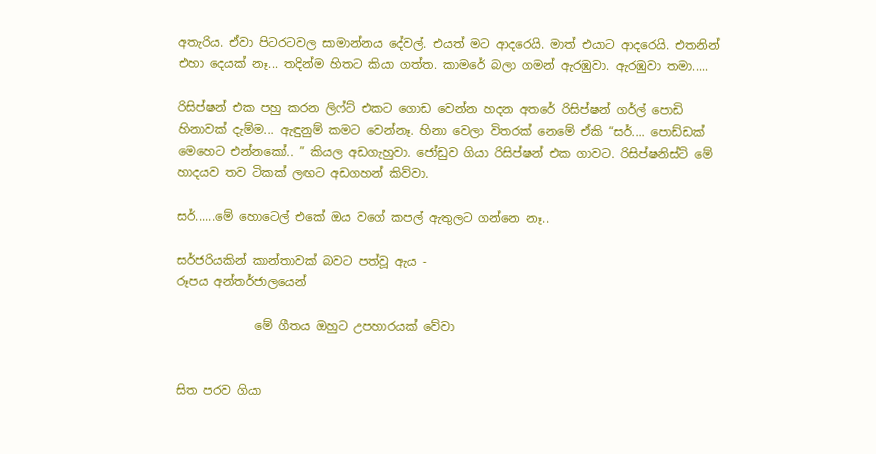අතැරිය. ඒවා පිටරටවල සාමාන්නය දේවල්. එයත් මට ආදරෙයි. මාත් එයාට ආදරෙයි. එතනින් එහා දෙයක් නෑ... තදින්ම හිතට කියා ගත්ත. කාමරේ බලා ගමන් ඇරඹුවා. ඇරඹුවා තමා.....

රිසිප්ෂන් එක පහු කරන ලිෆ්ට් එකට ගොඩ වෙන්න හදන අතරේ රිසිප්ෂන් ගර්ල් පොඩි හිනාවක් දැම්ම... ඇඳුනුම් කමට වෙන්නෑ. හිනා වෙලා විතරක් නෙමේ ඒකි “සර්.... පොඩ්ඩක් මෙහෙට එන්නකෝ.. ” කියල අඩගැහුවා. ජෝඩුව ගියා රිසිප්ෂන් එක ගාවට. රිසිප්ෂනිස්ට් මේ හාදයව තව ටිකක් ලඟට අඩගහන් කිව්වා.

සර්......මේ හොටෙල් එකේ ඔය වගේ කපල් ඇතුලට ගන්නෙ නෑ..

සර්ජරියකින් කාන්තාවක් බවට පත්වූ ඇය -
රූපය අන්තර්ජාලයෙන්

             මේ ගීතය ඔහුට උපහාරයක් වේවා


සිත පරව ගියා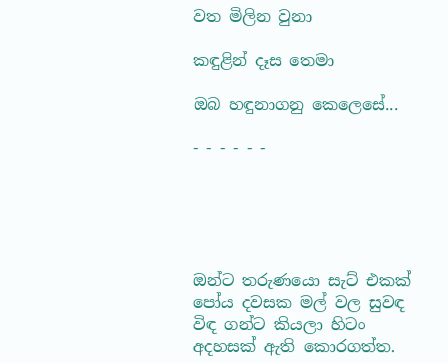වත මිලින වුනා

කඳුළින් දෑස තෙමා

ඔබ හඳුනාගනු කෙලෙසේ...

- - - - - -





ඔන්ට තරුණයො සැට් එකක් පෝය දවසක මල් වල සුවඳ විඳ ගන්ට කියලා හිටං අදහසක් ඇති කොරගත්ත.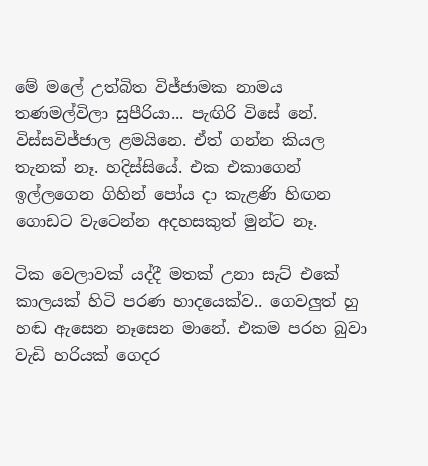මේ මලේ උත්බිත විජ්ජාමක නාමය තණමල්විලා සුපීරියා... පැඟිරි විසේ නේ. විස්සවිජ්ජාල ළමයිනෙ. ඒත් ගන්න කියල තැනක් නෑ. හදිස්සියේ. එක එකාගෙන් ඉල්ලගෙන ගිහින් පෝය දා කැළණි හිඟන ගොඩට වැටෙන්න අදහසකුත් මුන්ට නෑ.

ටික වෙලාවක් යද්දී මතක් උනා සැට් එකේ කාලයක් හිටි පරණ හාදයෙක්ව.. ගෙවලුත් හු හඬ ඇසෙන නෑසෙන මානේ. එකම පරහ බුවා වැඩි හරියක් ගෙදර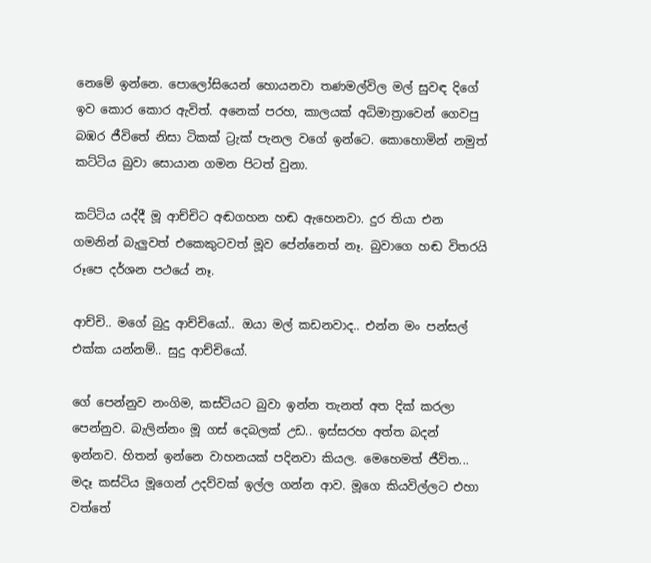නෙමේ ඉන්නෙ. පොලෝසියෙන් හොයනවා තණමල්විල මල් සුවඳ දිගේ ඉව කොර කොර ඇවිත්. අනෙක් පරහ, කාලයක් අධිමාත්‍රාවෙන් ගෙවපු බඹර ජීවිතේ නිසා ටිකක් ට්‍රැක් පැනල වගේ ඉන්ටෙ. කොහොමින් නමුත් කට්ටිය බුවා සොයාන ගමන පිටත් වුනා.

කට්ටිය යද්දී මූ ආච්චිට අඬගහන හඬ ඇහෙනවා. දුර තියා එන ගමනින් බැලුවත් එකෙකුටවත් මූව පේන්නෙත් නෑ. බුවාගෙ හඬ විතරයි රූපෙ දර්ශන පථයේ නෑ.

ආච්චි.. මගේ බුදු ආච්චියෝ.. ඔයා මල් කඩනවාද.. එන්න මං පන්සල් එක්ක යන්නම්.. සුදු ආච්චියෝ.

ගේ පෙන්නුව නංගිම, කස්ටියට බුවා ඉන්න තැනත් අත දික් කරලා පෙන්නුව. බැලින්නං මූ ගස් දෙබලක් උඩ.. ඉස්සරහ අත්ත බදන් ඉන්නව. හිතන් ඉන්නෙ වාහනයක් පදිනවා කියල. මෙහෙමත් ජීවිත... මදෑ කස්ටිය මූගෙන් උදව්වක් ඉල්ල ගන්න ආව. මූගෙ කියවිල්ලට එහා වත්තේ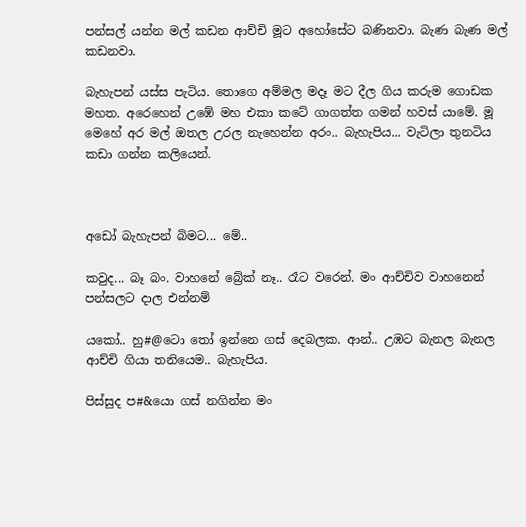පන්සල් යන්න මල් කඩන ආච්චි මූට අහෝසේට බණිනවා. බැණ බැණ මල් කඩනවා.

බැහැපන් යස්ස පැටිය. තොගෙ අම්මල මදෑ මට දීල ගිය කරුම ගොඩක මහත. අරෙහෙන් උඹේ මහ එකා කටේ ගාගත්ත ගමන් හවස් යාමේ. මූ මෙහේ අර මල් ඔතල උරල නැහෙන්න අරං.. බැහැපිය... වැටිලා තුනටිය කඩා ගන්න කලියෙන්.



අඩෝ බැහැපන් බිමට... මේ..

කවුද... බෑ බං. වාහනේ බ්‍රේක් නෑ.. රෑට වරෙන්. මං ආච්චිව වාහනෙන් පන්සලට දාල එන්නම්

යකෝ.. හු#@ටො තෝ ඉන්නෙ ගස් දෙබලක. ආන්.. උඹට බැනල බැනල ආච්චි ගියා තනියෙම.. බැහැපිය.

පිස්සුද ප#&යො ගස් නගින්න මං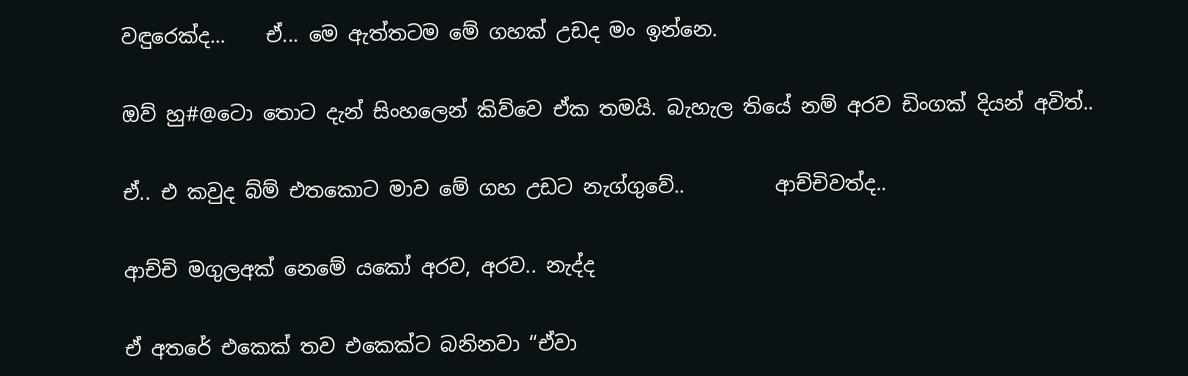වඳුරෙක්ද...    ඒ... මෙ ඇත්තටම මේ ගහක් උඩද මං ඉන්නෙ.

ඔව් හු#@ටො තොට දැන් සිංහලෙන් කිව්වෙ ඒක තමයි. බැහැල තියේ නම් අරව ඩිංගක් දියන් අවිත්..

ඒ.. එ කවුද බ්ම් එතකොට මාව මේ ගහ උඩට නැග්ගුවේ..         ආච්චිවත්ද..

ආච්චි මගුලඅක් නෙමේ යකෝ අරව, අරව.. නැද්ද

ඒ අතරේ එකෙක් තව එකෙක්ට බනිනවා “ඒවා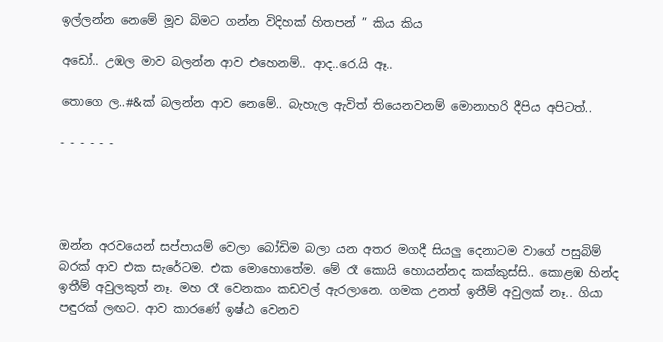ඉල්ලන්න නෙමේ මූව බිමට ගන්න විදිහක් හිතපන් ” කිය කිය

අඩෝ.. උඹල මාව බලන්න ආව එහෙනම්.. ආද..රෙ.යි ඈ..

තොගෙ ල..#&ක් බලන්න ආව නෙමේ.. බැහැල ඇවිත් තියෙනවනම් මොනාහරි දීපිය අපිටත්..

- - - - - -




ඔන්න අරවයෙන් සප්පායම් වෙලා බෝඩිම බලා යන අතර මගදී සියලු දෙනාටම වාගේ පසුබිම් බරක් ආව එක සැරේටම. එක මොහොතේම. මේ රෑ කොයි හොයන්නද කක්කුස්සි.. කොළඹ හින්ද ඉතීම් අවුලකුත් නෑ. මහ රෑ වෙනකං කඩවල් ඇරලානෙ. ගමක උනත් ඉතීම් අවුලක් නෑ.. ගියා පඳුරක් ලඟට. ආව කාරණේ ඉෂ්ඨ වෙනව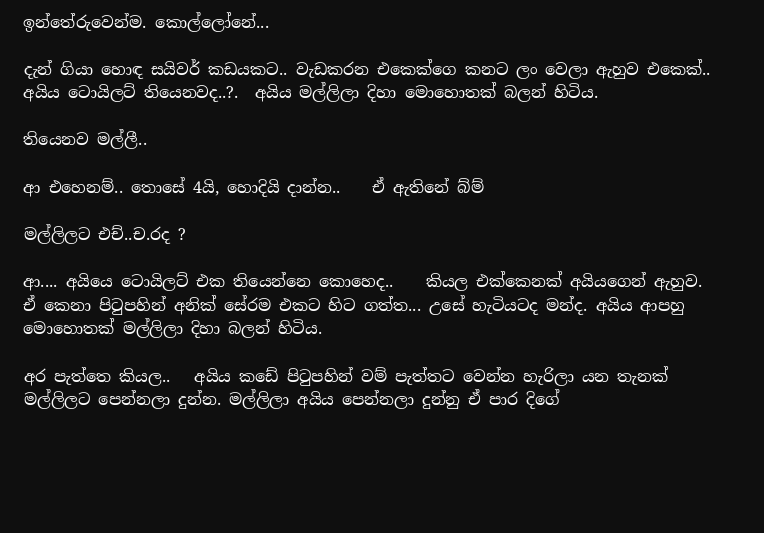ඉන්තේරුවෙන්ම. කොල්ලෝනේ...

දැන් ගියා හොඳ සයිවර් කඩයකට.. වැඩකරන එකෙක්ගෙ කනට ලං වෙලා ඇහුව එකෙක්.. අයිය ටොයිලට් තියෙනවද..?.  අයිය මල්ලිලා දිහා මොහොතක් බලන් හිටිය.

තියෙනව මල්ලී..

ආ එහෙනම්.. තොසේ 4යි, හොදියි දාන්න..    ඒ ඇතිනේ බ්ම්

මල්ලිලට එච්..ච.රද ?

ආ.... අයියෙ ටොයිලට් එක තියෙන්නෙ කොහෙද..    කියල එක්කෙනක් අයියගෙන් ඇහුව. ඒ කෙනා පිටුපහින් අනික් සේරම එකට හිට ගත්ත... උසේ හැටියටද මන්ද. අයිය ආපහු මොහොතක් මල්ලිලා දිහා බලන් හිටිය.

අර පැත්තෙ කියල..   අයිය කඩේ පිටුපහින් වම් පැත්තට වෙන්න හැරිලා යන තැනක් මල්ලිලට පෙන්නලා දුන්න. මල්ලිලා අයිය පෙන්නලා දුන්නු ඒ පාර දිගේ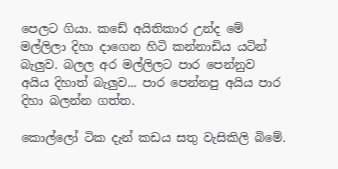පෙලට ගියා. කඩේ අයිතිකාර උන්ද මේ මල්ලිලා දිහා දාගෙන හිටි කන්නාඩිය යටින් බැලුව. බලල අර මල්ලිලට පාර පෙන්නුව අයිය දිහාත් බැලුව... පාර පෙන්නපු අයිය පාර දිහා බලන්න ගත්ත.

කොල්ලෝ ටික දැන් කඩය සතු වැසිකිලි බිමේ.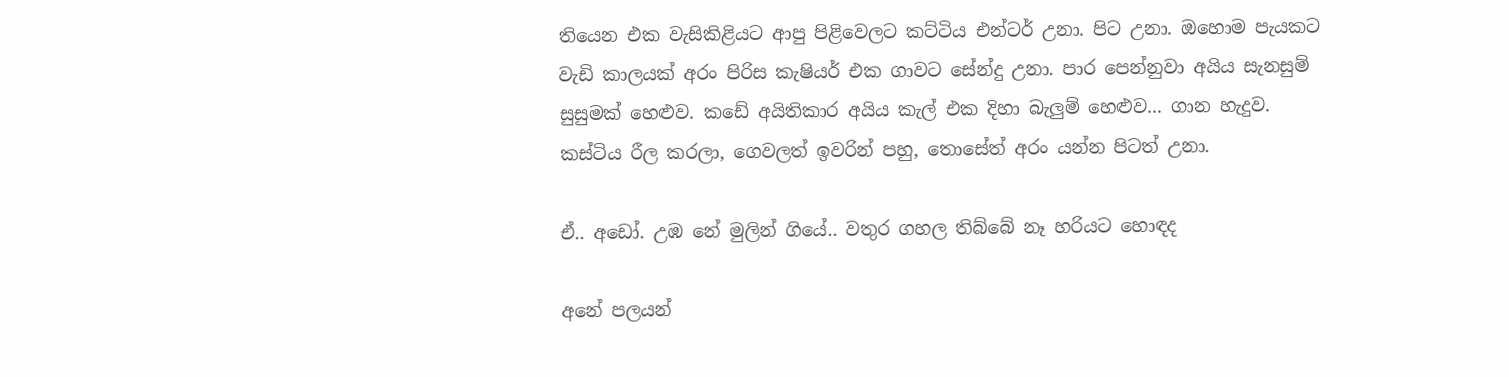තියෙන එක වැසිකිළියට ආපු පිළිවෙලට කට්ටිය එන්ටර් උනා. පිට උනා. ඔහොම පැයකට වැඩි කාලයක් අරං පිරිස කැෂියර් එක ගාවට සේන්දු උනා. පාර පෙන්නුවා අයිය සැනසුම් සුසුමක් හෙළුව. කඩේ අයිතිකාර අයිය කැල් එක දිහා බැලුම් හෙළුව... ගාන හැදුව. කස්ටිය රීල කරලා, ගෙවලත් ඉවරින් පහු, තොසේත් අරං යන්න පිටත් උනා.

ඒ.. අඩෝ. උඹ නේ මුලින් ගියේ.. වතුර ගහල තිබ්බේ නෑ හරියට හොඳද

අනේ පලයන්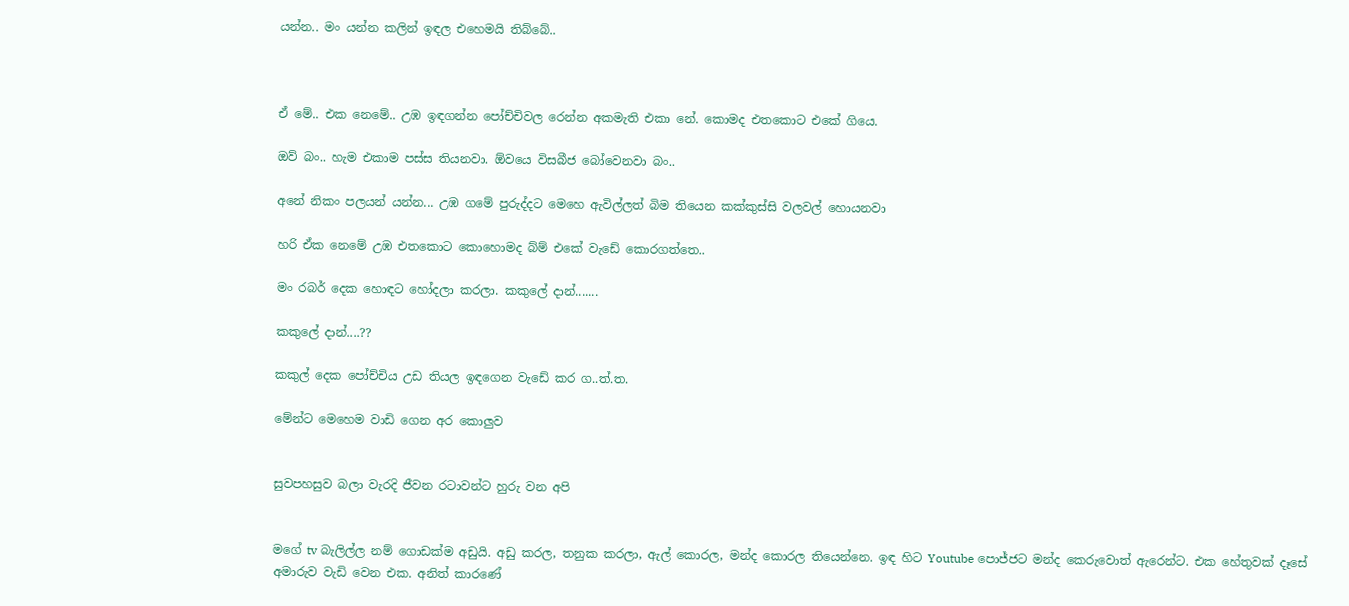යන්න.. මං යන්න කලින් ඉඳල එහෙමයි තිබ්බේ..



ඒ මේ.. එක නෙමේ.. උඹ ඉඳගන්න පෝච්චිවල රෙන්න අකමැති එකා නේ. කොමද එතකොට එකේ ගියෙ.

ඔව් බං.. හැම එකාම පස්ස තියනවා. ඕවයෙ විසබීජ බෝවෙනවා බං..

අනේ නිකං පලයන් යන්න... උඹ ගමේ පුරුද්දට මෙහෙ ඇවිල්ලත් බිම තියෙන කක්කුස්සි වලවල් හොයනවා

හරි ඒක නෙමේ උඹ එතකොට කොහොමද බ්ම් එකේ වැඩේ කොරගත්තෙ..

මං රබර් දෙක හොඳට හෝදලා කරලා. කකුලේ දාන්.......

කකුලේ දාන්....??

කකුල් දෙක පෝච්චිය උඩ තියල ඉඳගෙන වැඩේ කර ග..ත්.ත.

මේන්ට මෙහෙම වාඩි ගෙන අර කොලුව


සුවපහසුව බලා වැරදි ජීවන රටාවන්ට හුරු වන අපි


මගේ tv බැලිල්ල නම් ගොඩක්ම අඩුයි. අඩු කරල, තනුක කරලා, ඇල් කොරල, මන්ද කොරල තියෙන්නෙ. ඉඳ හිට Youtube පොජ්ජට මන්ද කෙරුවොත් ඇරෙන්ට. එක හේතුවක් දෑසේ අමාරුව වැඩි වෙන එක. අනිත් කාරණේ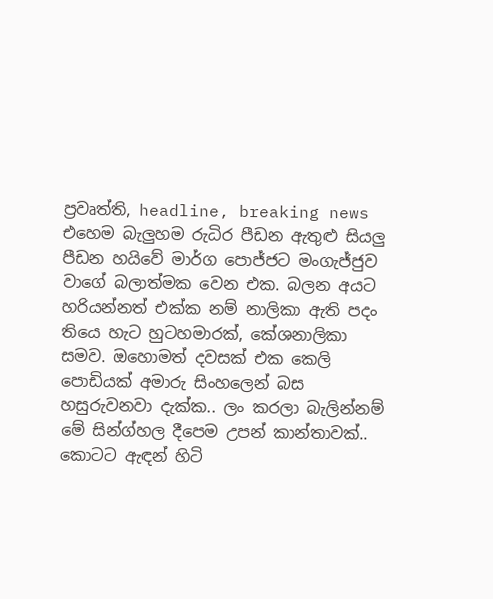ප්‍රවෘත්ති, headline, breaking news එහෙම බැලුහම රුධිර පීඩන ඇතුළු සියලු පීඩන හයිවේ මාර්ග පොජ්ජට මංගැජ්ජුව වාගේ බලාත්මක වෙන එක. බලන අයට හරියන්නත් එක්ක නම් නාලිකා ඇති පදං තියෙ හැට හුටහමාරක්, කේශනාලිකා සමව. ඔහොමත් දවසක් එක කෙලි පොඩියක් අමාරු සිංහලෙන් බස හසුරුවනවා දැක්ක.. ලං කරලා බැලින්නම් මේ සින්ග්හල දීපෙම උපන් කාන්තාවක්.. කොටට ඇඳන් හිටි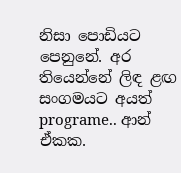නිසා පොඩියට පෙනුනේ. අර තියෙන්නේ ලිඳ ළඟ සංගමයට අයත් programe.. ආන් ඒකක.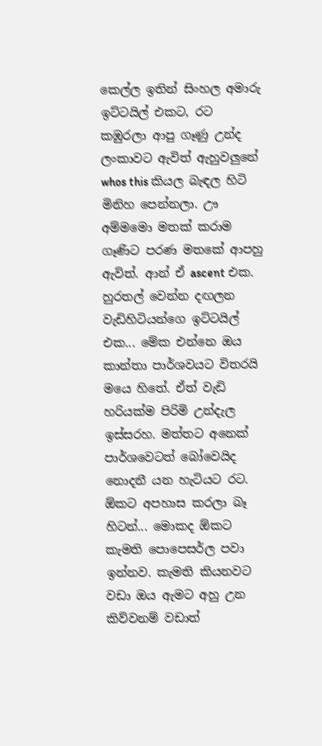කෙල්ල ඉතින් සිංහල අමාරු ඉට්ටයිල් එකට, රට කඹුරලා ආපු ගෑණු උන්ද ලංකාවට ඇවිත් ඇහුවලුනේ whos this කියල බැඳල හිටි මිනිහ පෙන්නලා. ඌ අම්මමො මතක් කරාම ගෑණිට පරණ මතකේ ආපහු ඇවිත්. ආන් ඒ ascent එක. හුරතල් වෙන්න දඟලන වැඩිහිටියන්ගෙ ඉට්ටයිල් එක... මේක එන්නෙ ඔය කාන්තා පාර්ශවයට විතරයි මයෙ හිතේ. ඒත් වැඩි හරියක්ම පිරිමි උන්දැල ඉස්සරහ. මත්තට අනෙක් පාර්ශවෙටත් බෝවෙයිද නොදනී යන හැටියට රට.
ඕකට අපහාස කරලා බෑ හිටන්... මොකද ඕකට කැමති පොපෙසර්ල පවා ඉන්නව. කැමති කියනවට වඩා ඔය ඇමට අහු උන කිව්වනම් වඩාත්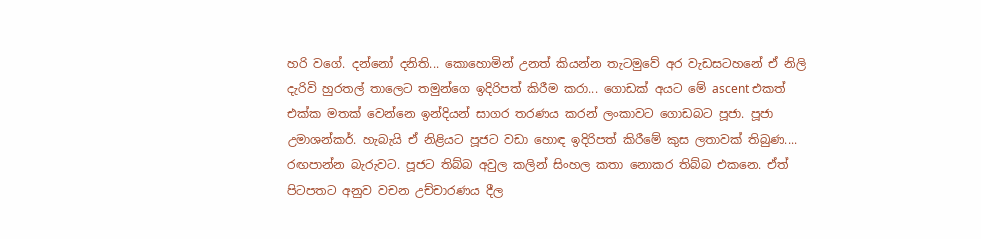හරි වගේ. දන්නෝ දනිති... කොහොමින් උනත් කියන්න තැටමුවේ අර වැඩසටහනේ ඒ නිලි දැරිවි හුරතල් තාලෙට තමුන්ගෙ ඉදිරිපත් කිරීම කරා... ගොඩක් අයට මේ ascent එකත් එක්ක මතක් වෙන්නෙ ඉන්දියන් සාගර තරණය කරන් ලංකාවට ගොඩබට පූජා. පූජා උමාශන්කර්. හැබැයි ඒ නිළියට පූජට වඩා හොඳ ඉදිරිපත් කිරීමේ කුස ලතාවක් තිබුණ.... රඟපාන්න බැරුවට. පූජට තිබ්බ අවුල කලින් සිංහල කතා නොකර තිබ්බ එකනෙ. ඒත් පිටපතට අනුව වචන උච්චාරණය දීල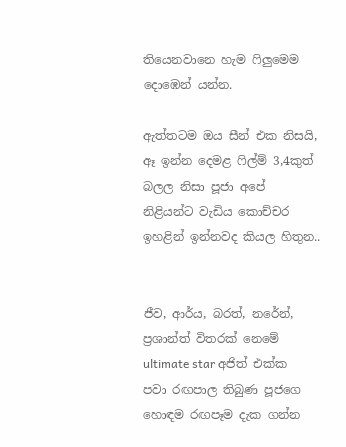තියෙනවානෙ හැම ෆිලුමෙම දොඹෙන් යන්න.

ඇත්තටම ඔය සීන් එක නිසයි, ඈ ඉන්න දෙමළ ෆිල්ම් 3,4කුත් බලල නිසා පූජා අපේ නිළියන්ට වැඩිය කොච්චර ඉහළින් ඉන්නවද කියල හිතුන..


ජීව, ආර්ය, බරත්, නරේන්, ප්‍රශාන්ත් විතරක් නෙමේ ultimate star අජිත් එක්ක පවා රඟපාල තිබුණ පූජගෙ හොඳම රඟපෑම දැක ගන්න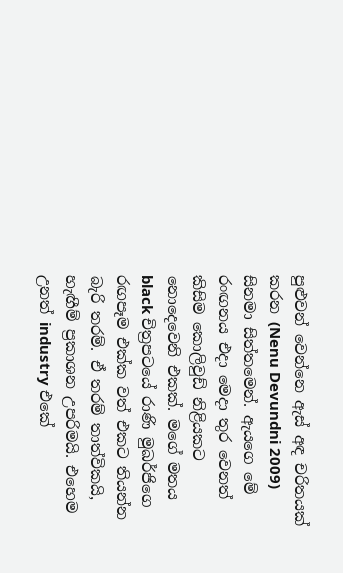පුළුවන් වෙන්නෙ ඇස් අඳ චරිතයක් කරන (Nenu Devundni 2009) සිනමා සිත්තමෙන්. ඇයගෙ මේ රංඟනය එදා මෙදා තුර වෙනත් කිසිම කොලිවුඩ් නිළියකට නොදෙවෙනි එකක්. මගේ මතය black චිත්‍රපටයේ රාණි මුඛර්ජිගෙ රඟපෑම එක්ක වත් එකට තියන්න බැරි තරම්. ඒ තරම් තාත්විකයි, හැඟීම් ප්‍රකාශන උපරිමයි. එහෙම උනත් industry එකේ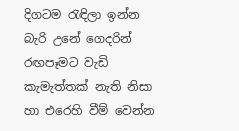දිගටම රැඳිලා ඉන්න බැරි උනේ ගෙදරින් රඟපෑමට වැඩි කැමැත්තක් නැති නිසා හා එරෙහි වීම් වෙන්න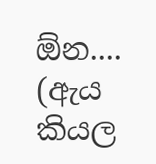ඕන.... (ඇය කියල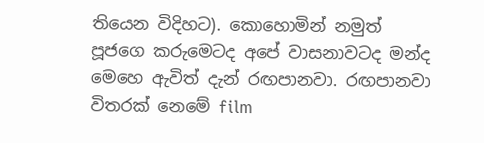තියෙන විදිහට). කොහොමින් නමුත් පූජගෙ කරුමෙටද අපේ වාසනාවටද මන්ද මෙහෙ ඇවිත් දැන් රඟපානවා. රඟපානවා විතරක් නෙමේ film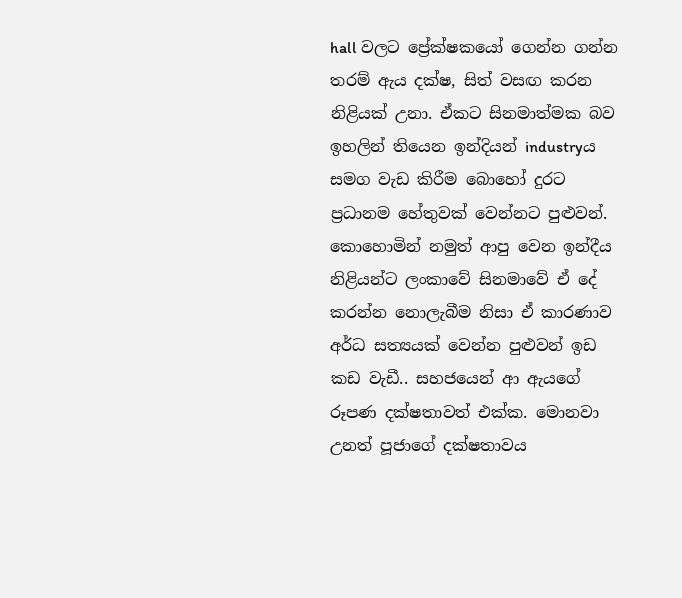hall වලට ප්‍රේක්ෂකයෝ ගෙන්න ගන්න තරම් ඇය දක්ෂ, සිත් වසඟ කරන නිළියක් උනා. ඒකට සිනමාත්මක බව ඉහලින් තියෙන ඉන්දියන් industryය සමග වැඩ කිරීම බොහෝ දුරට ප්‍රධානම හේතුවක් වෙන්නට පුළුවන්. කොහොමින් නමුත් ආපු වෙන ඉන්දීය නිළියන්ට ලංකාවේ සිනමාවේ ඒ දේ කරන්න නොලැබීම නිසා ඒ කාරණාව අර්ධ සත්‍යයක් වෙන්න පුළුවන් ඉඩ කඩ වැඩී.. සහජයෙන් ආ ඇයගේ රූපණ දක්ෂතාවත් එක්ක. මොනවා උනත් පූජාගේ දක්ෂතාවය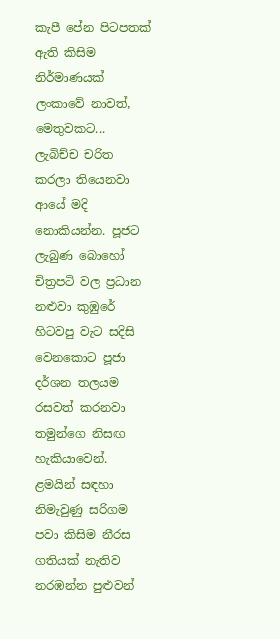කැපී පේන පිටපතක් ඇති කිසිම නිර්මාණයක් ලංකාවේ නාවත්, මෙතුවකට... ලැබිච්ච චරිත කරලා තියෙනවා ආයේ මදි නොකියන්න. පූජට ලැබුණ බොහෝ චිත්‍රපටි වල ප්‍රධාන නළුවා කුඹුරේ හිටවපු වැට සදිසි වෙනකොට පූජා දර්ශන තලයම රසවත් කරනවා තමුන්ගෙ නිසඟ හැකියාවෙන්. ළමයින් සඳහා නිමැවුණු සරිගම පවා කිසිම නීරස ගතියක් නැතිව නරඹන්න පුළුවන්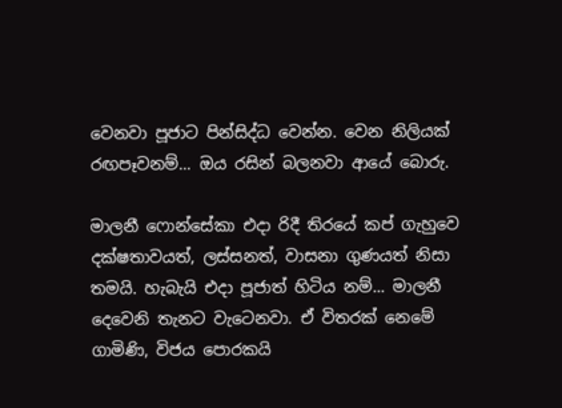වෙනවා පූජාට පින්සිද්ධ වෙන්න. වෙන නිලියක් රඟපෑවනම්... ඔය රසින් බලනවා ආයේ බොරු.

මාලනී ෆොන්සේකා එදා රිදී තිරයේ කප් ගැහුවෙ දක්ෂතාවයත්, ලස්සනත්, වාසනා ගුණයත් නිසා තමයි. හැබැයි එදා පූජාත් හිටිය නම්... මාලනී දෙවෙනි තැනට වැටෙනවා. ඒ විතරක් නෙමේ ගාමිණි, විජය පොරකයි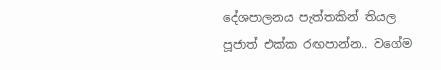දේශපාලනය පැත්තකින් තියල පූජාත් එක්ක රඟපාන්න.. වගේම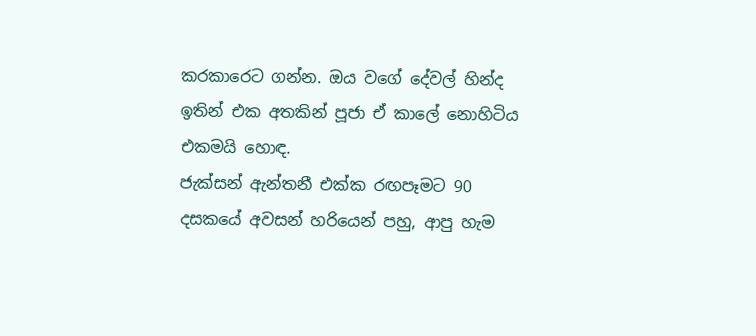කරකාරෙට ගන්න. ඔය වගේ දේවල් හින්ද ඉතින් එක අතකින් පූජා ඒ කාලේ නොහිටිය එකමයි හොඳ.
ජැක්සන් ඇන්තනී එක්ක රඟපෑමට 90 දසකයේ අවසන් හරියෙන් පහු, ආපු හැම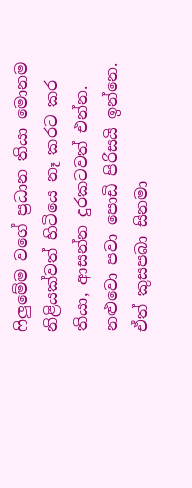ෆිලුමේම වගේ ප්‍රධාන තියා මොනම නිළියක්වත් හිටියෙ නෑ කරට කර තියා, ආසන්න දුරකටවත් එන්න. නළුවො පවා පොඩි පිරිසයි ඉන්නෙ. ඒත් කුසපබා සිනමා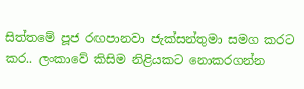සිත්තමේ පූජ රඟපානවා ජැක්සන්තුමා සමග කරට කර.. ලංකාවේ කිසිම නිළියකට නොකරගන්න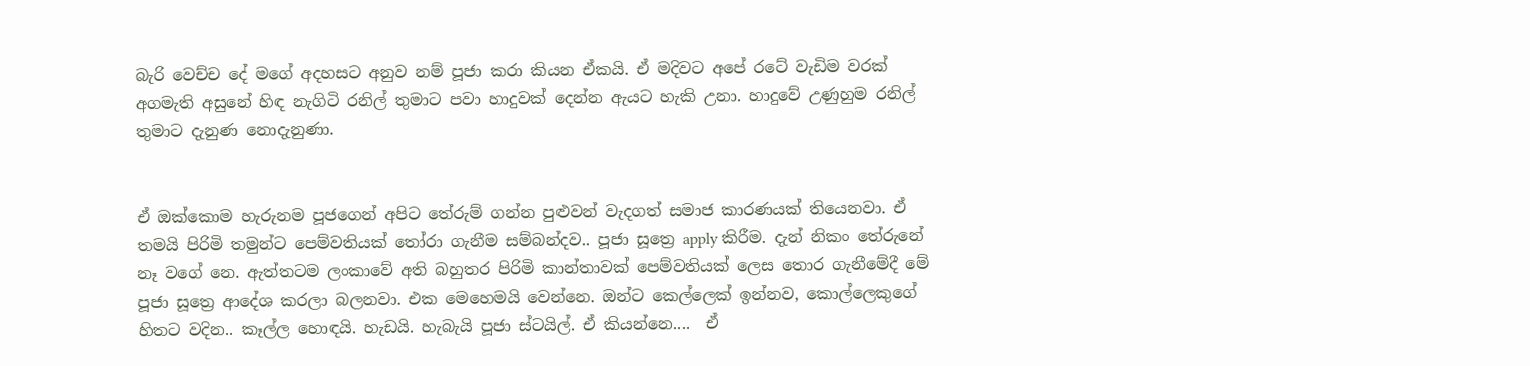බැරි වෙච්ච දේ මගේ අදහසට අනුව නම් පූජා කරා කියන ඒකයි. ඒ මදිවට අපේ රටේ වැඩිම වරක් අගමැති අසුනේ හිඳ නැගිටි රනිල් තුමාට පවා හාදුවක් දෙන්න ඇයට හැකි උනා. හාදුවේ උණුහුම රනිල් තුමාට දැනුණ නොදැනුණා.


ඒ ඔක්කොම හැරුනම පූජගෙන් අපිට තේරුම් ගන්න පුළුවන් වැදගත් සමාජ කාරණයක් තියෙනවා. ඒ තමයි පිරිමි තමුන්ට පෙම්වතියක් තෝරා ගැනීම සම්බන්දව.. පූජා සූත්‍රෙ apply කිරීම. දැන් නිකං තේරුනේ නෑ වගේ නෙ. ඇත්තටම ලංකාවේ අති බහුතර පිරිමි කාන්තාවක් පෙම්වතියක් ලෙස තොර ගැනීමේදී මේ පූජා සූත්‍රෙ ආදේශ කරලා බලනවා. එක මෙහෙමයි වෙන්නෙ. ඔන්ට කෙල්ලෙක් ඉන්නව, කොල්ලෙකුගේ හිතට වදින.. කෑල්ල හොඳයි. හැඩයි. හැබැයි පූජා ස්ටයිල්. ඒ කියන්නෙ....  ඒ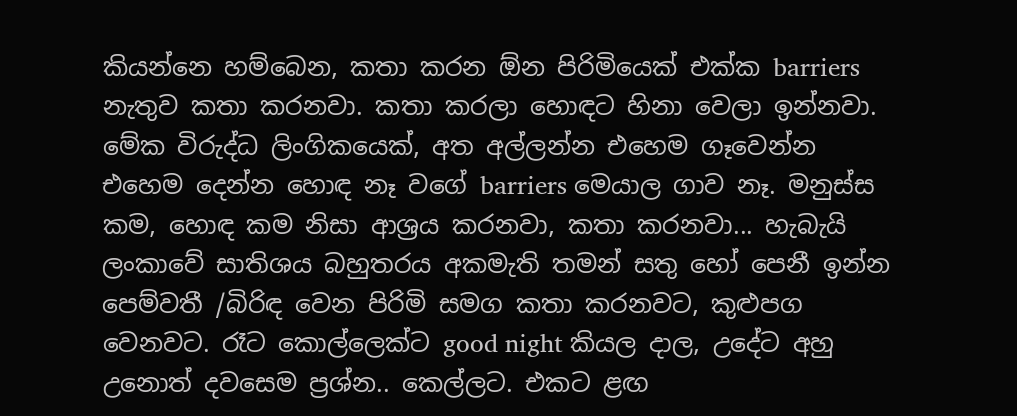කියන්නෙ හම්බෙන, කතා කරන ඕන පිරිමියෙක් එක්ක barriers නැතුව කතා කරනවා. කතා කරලා හොඳට හිනා වෙලා ඉන්නවා. මේක විරුද්ධ ලිංගිකයෙක්, අත අල්ලන්න එහෙම ගෑවෙන්න එහෙම දෙන්න හොඳ නෑ වගේ barriers මෙයාල ගාව නෑ. මනුස්ස කම, හොඳ කම නිසා ආශ්‍රය කරනවා, කතා කරනවා... හැබැයි ලංකාවේ සාතිශය බහුතරය අකමැති තමන් සතු හෝ පෙනී ඉන්න පෙම්වතී /බිරිඳ වෙන පිරිමි සමග කතා කරනවට, කුළුපග වෙනවට. රෑට කොල්ලෙක්ට good night කියල දාල, උදේට අහු උනොත් දවසෙම ප්‍රශ්න.. කෙල්ලට. එකට ළඟ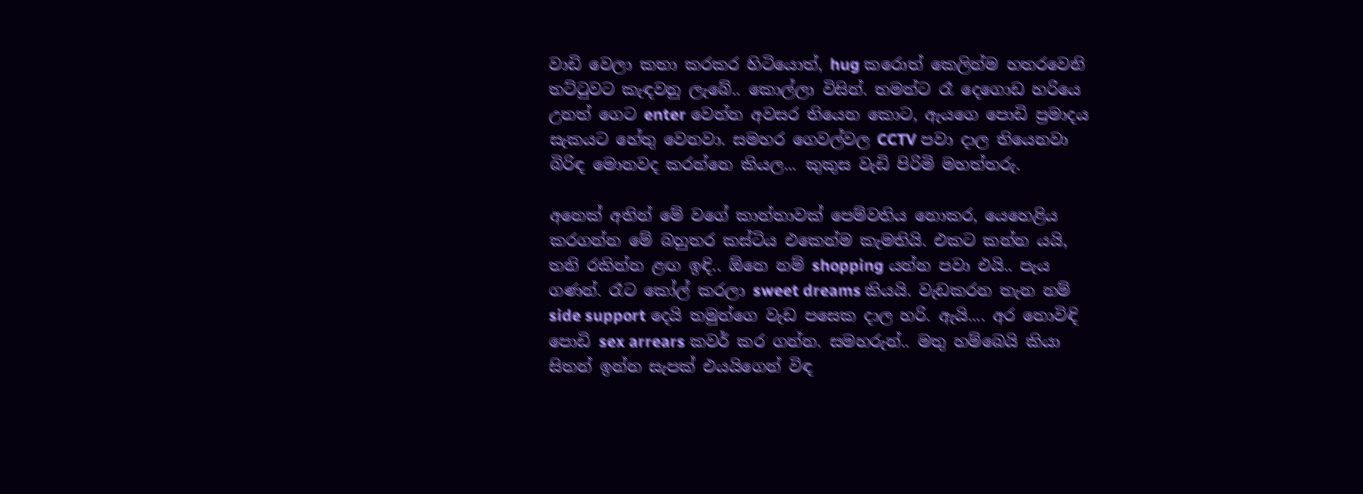වාඩි වෙලා කතා කරකර හිටියොත්, hug කරොත් කෙලින්ම හතරවෙනි තට්ටුවට කැඳවනු ලැබේ.. කොල්ලා විසින්. තමන්ට රෑ දෙගොඩ හරියෙ උනත් ගෙට enter වෙන්න අවසර තියෙන කොට, ඇයගෙ පොඩි ප්‍රමාදය සැකයට හේතු වෙනවා. සමහර ගෙවල්වල CCTV පවා දාල තියෙනවා බිරිඳ මොනවද කරන්නෙ කියල... කුකුස වැඩි පිරිමි මහත්තරු.

අනෙක් අතින් මේ වගේ කාන්තාවක් පෙම්වතිය නොකර, යෙහෙළිය කරගන්න මේ බහුතර කස්ටිය එකෙන්ම කැමතියි. එකට කන්න යයි, තනි රකින්න ළඟ ඉඳි.. ඕනෙ නම් shopping යන්න පවා එයි.. පැය ගණන්. රෑට කෝල් කරලා sweet dreams කියයි. වැඩකරන තැන නම් side support දෙයි තමුන්ගෙ වැඩ පසෙක දාල හරි. ඇයි.... අර නොවිඳි පොඩි sex arrears කවර් කර ගන්න. සමහරුන්.. මතු හම්බෙයි කියා සිතන් ඉන්න සැපක් එයයිගෙන් විඳ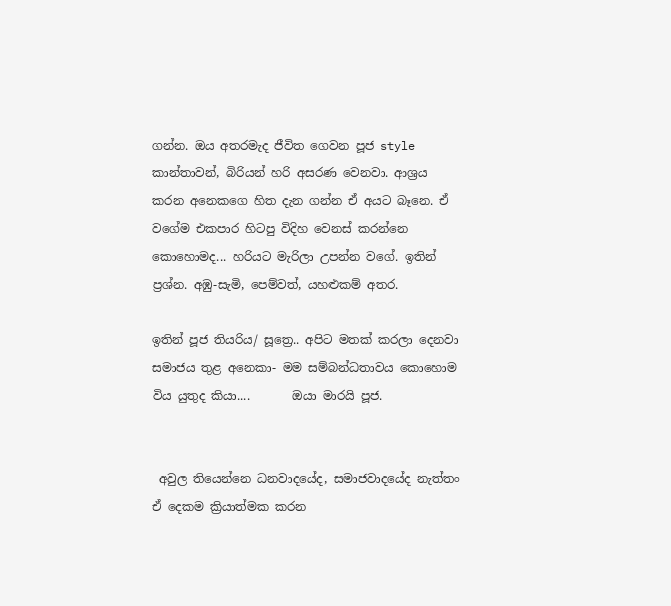ගන්න. ඔය අතරමැද ජීවිත ගෙවන පූජ style කාන්තාවන්, බිරියන් හරි අසරණ වෙනවා. ආශ්‍රය කරන අනෙකගෙ හිත දැන ගන්න ඒ අයට බෑනෙ. ඒ වගේම එකපාර හිටපු විදිහ වෙනස් කරන්නෙ කොහොමද... හරියට මැරිලා උපන්න වගේ. ඉතින් ප්‍රශ්න. අඹු-සැමි, පෙම්වත්, යහළුකම් අතර.

ඉතින් පූජ තියරිය/ සූත්‍රෙ.. අපිට මතක් කරලා දෙනවා සමාජය තුළ අනෙකා- මම සම්බන්ධතාවය කොහොම විය යුතුද කියා....       ඔයා මාරයි පූජ.


 අවුල තියෙන්නෙ ධනවාදයේද, සමාජවාදයේද නැත්තං ඒ දෙකම ක්‍රියාත්මක කරන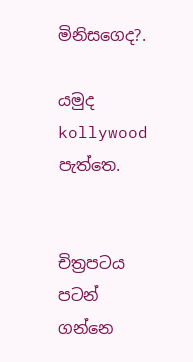මිනිසගෙද?.

යමුද kollywood පැත්තෙ.


චිත්‍රපටය පටන් ගන්නෙ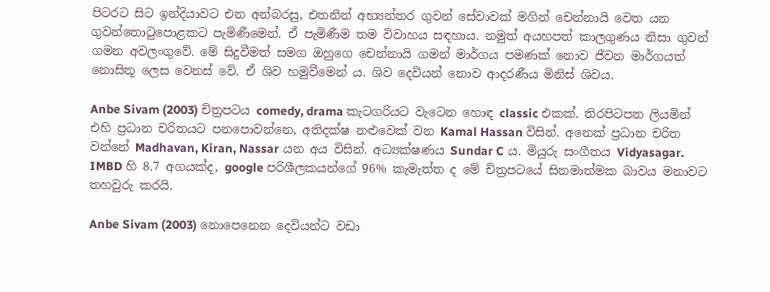පිටරට සිට ඉන්දියාවට එන අන්බරසු, එතනින් අභ්‍යන්තර ගුවන් සේවාවක් මගින් චෙන්නායි වෙත යන ගුවන්තොටුපොළකට පැමිණීමෙන්. ඒ පැමිණීම තම විවාහය සඳහාය. නමුත් අයහපත් කාලගුණය නිසා ගුවන් ගමන අවලංගුවේ. මේ සිදුවීමත් සමග ඔහුගෙ චෙන්නායි ගමන් මාර්ගය පමණක් නොව ජීවන මාර්ගයත් නොසිතූ ලෙස වෙනස් වේ. ඒ ශිව හමුවීමෙන් ය. ශිව දෙවියන් නොව ආදරණීය මිනිස් ශිවය.

Anbe Sivam (2003) චිත්‍රපටය comedy, drama කැටගරියට වැටෙන හොඳ classic එකක්. තිරපිටපත ලියමින් එහි ප්‍රධාන චරිතයට පනපොවන්නෙ, අතිදක්ෂ නළුවෙක් වන Kamal Hassan විසින්. අනෙක් ප්‍රධාන චරිත වන්නේ Madhavan, Kiran, Nassar යන අය විසින්. අධ්‍යක්ෂණය Sundar C ය. මියුරු සංගීතය Vidyasagar. IMBD හි 8.7 අගයක්ද, google පරිශීලකයන්ගේ 96% කැමැත්ත ද මේ චිත්‍රපටයේ සිනමාත්මක බාවය මනාවට තහවුරු කරයි.

Anbe Sivam (2003) නොපෙනෙන දෙවියන්ට වඩා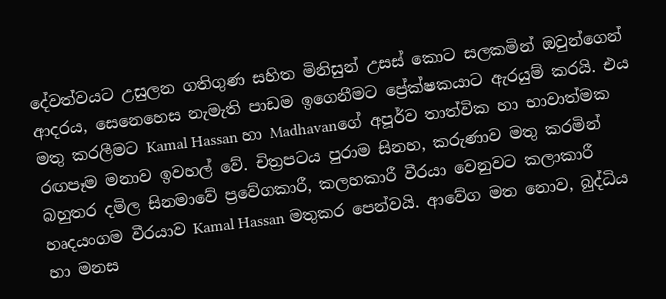දේවත්වයට උසුලන ගතිගුණ සහිත මිනිසුන් උසස් කොට සලකමින් ඔවුන්ගෙන් ආදරය, සෙනෙහෙස නැමැති පාඩම ඉගෙනීමට ප්‍රේක්ෂකයාට ඇරයුම් කරයි. එය මතු කරලීමට Kamal Hassan හා Madhavanගේ අපූර්ව තාත්වික හා භාවාත්මක රඟපෑම මනාව ඉවහල් වේ. චිත්‍රපටය පුරාම සිනහ, කරුණාව මතු කරමින් බහුතර දමිල සිනමාවේ ප්‍රවේගකාරී, කලහකාරී වීරයා වෙනුවට කලාකාරී හෘදයංගම වීරයාව Kamal Hassan මතුකර පෙන්වයි. ආවේග මත නොව, බුද්ධිය හා මනස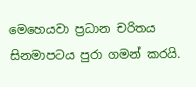මෙහෙයවා ප්‍රධාන චරිතය සිනමාපටය පුරා ගමන් කරයි.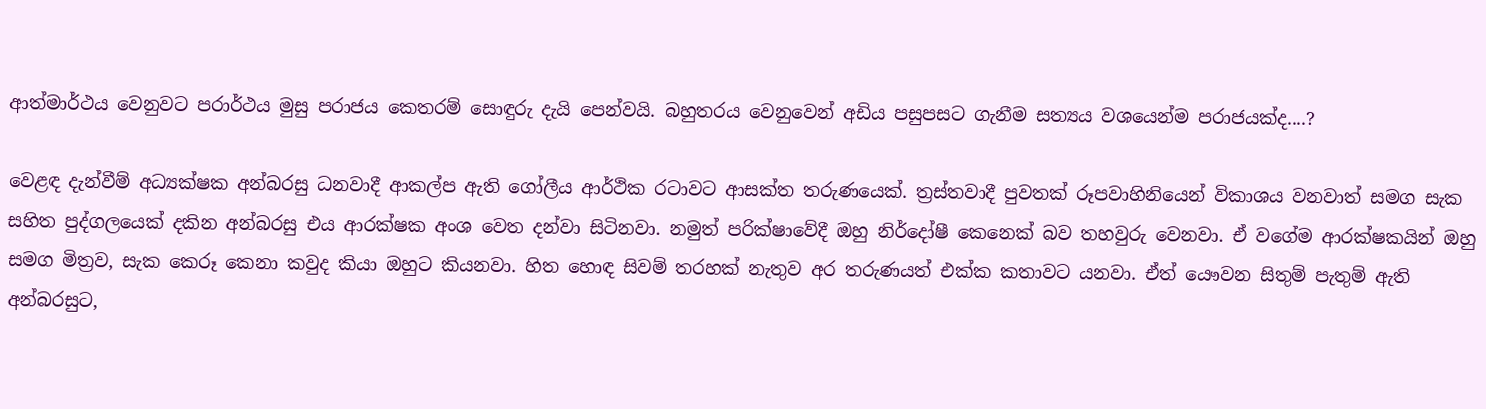ආත්මාර්ථය වෙනුවට පරාර්ථය මුසු පරාජය කෙතරම් සොඳුරු දැයි පෙන්වයි. බහුතරය වෙනුවෙන් අඩිය පසුපසට ගැනීම සත්‍යය වශයෙන්ම පරාජයක්ද....?

වෙළඳ දැන්වීම් අධ්‍යක්ෂක අන්බරසු ධනවාදී ආකල්ප ඇති ගෝලීය ආර්ථික රටාවට ආසක්ත තරුණයෙක්. ත්‍රස්තවාදී පුවතක් රූපවාහිනියෙන් විකාශය වනවාත් සමග සැක සහිත පුද්ගලයෙක් දකින අන්බරසු එය ආරක්ෂක අංශ වෙත දන්වා සිටිනවා. නමුත් පරික්ෂාවේදී ඔහු නිර්දෝෂී කෙනෙක් බව තහවුරු වෙනවා. ඒ වගේම ආරක්ෂකයින් ඔහු සමග මිත්‍රව, සැක කෙරූ කෙනා කවුද කියා ඔහුට කියනවා. හිත හොඳ සිවම් තරහක් නැතුව අර තරුණයත් එක්ක කතාවට යනවා. ඒත් යෞවන සිතුම් පැතුම් ඇති අන්බරසුට,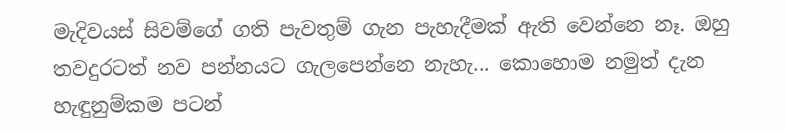මැදිවයස් සිවම්ගේ ගති පැවතුම් ගැන පැහැදීමක් ඇති වෙන්නෙ නෑ. ඔහු තවදුරටත් නව පන්නයට ගැලපෙන්නෙ නැහැ... කොහොම නමුත් දැන හැඳුනුම්කම පටන්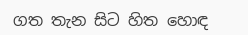ගත තැන සිට හිත හොඳ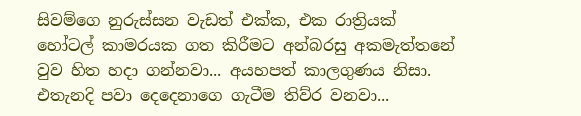සිවම්ගෙ නුරුස්සන වැඩත් එක්ක, එක රාත්‍රියක් හෝටල් කාමරයක ගත කිරීමට අන්බරසු අකමැත්තනේ වුව හිත හදා ගන්නවා... අයහපත් කාලගුණය නිසා. එතැනදි පවා දෙදෙනාගෙ ගැටීම තිව්ර වනවා...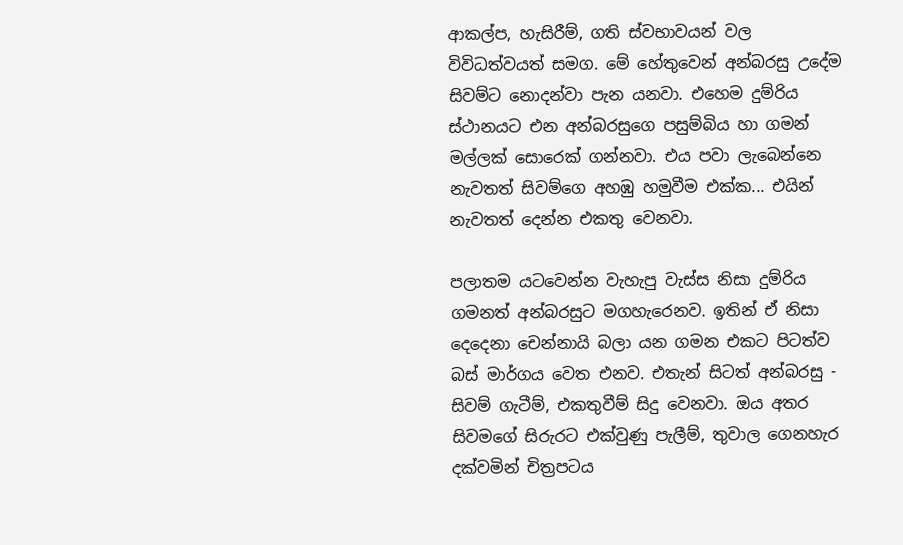ආකල්ප, හැසිරීම්, ගති ස්වභාවයන් වල විවිධත්වයත් සමග. මේ හේතුවෙන් අන්බරසු උදේම සිවම්ට නොදන්වා පැන යනවා. එහෙම දුම්රිය ස්ථානයට එන අන්බරසුගෙ පසුම්බිය හා ගමන් මල්ලක් සොරෙක් ගන්නවා. එය පවා ලැබෙන්නෙ නැවතත් සිවම්ගෙ අහඹු හමුවීම එක්ක... එයින් නැවතත් දෙන්න එකතු වෙනවා.

පලාතම යටවෙන්න වැහැපු වැස්ස නිසා දුම්රිය ගමනත් අන්බරසුට මගහැරෙනව. ඉතින් ඒ නිසා දෙදෙනා චෙන්නායි බලා යන ගමන එකට පිටත්ව බස් මාර්ගය වෙත එනව. එතැන් සිටත් අන්බරසු - සිවම් ගැටීම්, එකතුවීම් සිදු වෙනවා. ඔය අතර සිවමගේ සිරුරට එක්වුණු පැලීම්, තුවාල ගෙනහැර දක්වමින් චිත්‍රපටය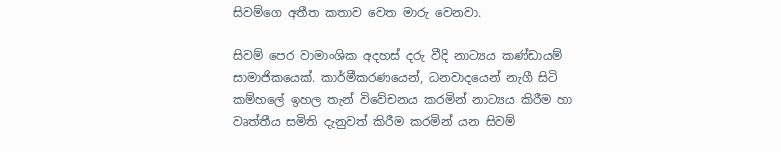සිවම්ගෙ අතීත කතාව වෙත මාරු වෙනවා.

සිවම් පෙර වාමාංශික අදහස් දරු වීදි නාට්‍යය කණ්ඩායම් සාමාජිකයෙක්. කාර්මීකරණයෙන්, ධනවාදයෙන් නැගී සිටි කම්හලේ ඉහල තැන් විවේචනය කරමින් නාට්‍යය කිරීම හා වෘත්තීය සමිති දැනුවත් කිරීම කරමින් යන සිවම්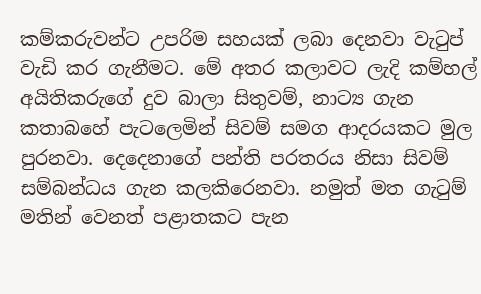කම්කරුවන්ට උපරිම සහයක් ලබා දෙනවා වැටුප් වැඩි කර ගැනීමට. මේ අතර කලාවට ලැදි කම්හල් අයිතිකරුගේ දුව බාලා සිතුවම්, නාට්‍ය ගැන කතාබහේ පැටලෙමින් සිවම් සමග ආදරයකට මුල පුරනවා. දෙදෙනාගේ පන්ති පරතරය නිසා සිවම් සම්බන්ධය ගැන කලකිරෙනවා. නමුත් මත ගැටුම් මතින් වෙනත් පළාතකට පැන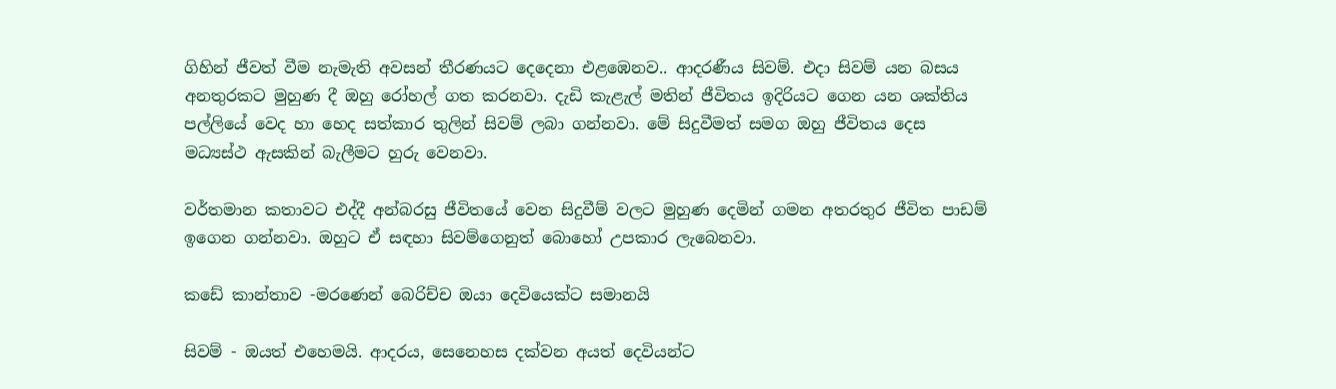ගිහින් ජීවත් වීම නැමැති අවසන් තීරණයට දෙදෙනා එළඹෙනව.. ආදරණීය සිවම්. එදා සිවම් යන බසය අනතුරකට මුහුණ දී ඔහු රෝහල් ගත කරනවා. දැඩි කැළැල් මතින් ජීවිතය ඉදිරියට ගෙන යන ශක්තිය පල්ලියේ වෙද හා හෙද සත්කාර තුලින් සිවම් ලබා ගන්නවා. මේ සිදුවීමත් සමග ඔහු ජීවිතය දෙස මධ්‍යස්ථ ඇසකින් බැලීමට හුරු වෙනවා.

වර්තමාන කතාවට එද්දී අන්බරසු ජීවිතයේ වෙන සිදුවීම් වලට මුහුණ දෙමින් ගමන අතරතුර ජීවිත පාඩම් ඉගෙන ගන්නවා. ඔහුට ඒ සඳහා සිවම්ගෙනුත් බොහෝ උපකාර ලැබෙනවා.

කඩේ කාන්තාව -මරණෙන් බෙරිච්ච ඔයා දෙවියෙක්ට සමානයි

සිවම් - ඔයත් එහෙමයි. ආදරය, සෙනෙහස දක්වන අයත් දෙවියන්ට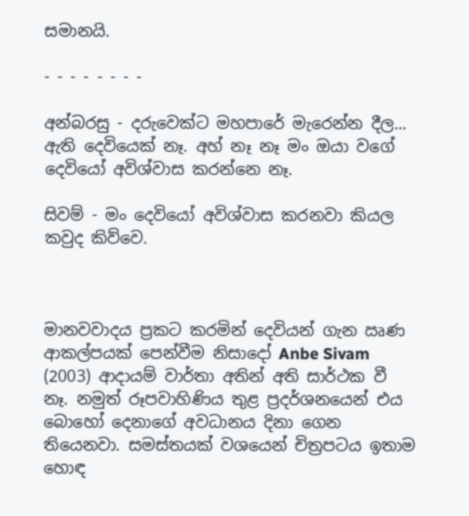සමානයි.

- - - - - - - -

අන්බරසු - දරුවෙක්ට මහපාරේ මැරෙන්න දීල... ඇති දෙවියෙක් නෑ. අහ් නෑ නෑ මං ඔයා වගේ දෙවියෝ අවිශ්වාස කරන්නෙ නෑ.

සිවම් - මං දෙවියෝ අවිශ්වාස කරනවා කියල කවුද කිව්වෙ.



මානවවාදය ප්‍රකට කරමින් දෙවියන් ගැන ඍණ ආකල්පයක් පෙන්වීම නිසාදෝ Anbe Sivam (2003) ආදායම් වාර්තා අතින් අති සාර්ථක වී නෑ. නමුත් රූපවාහිණිය තුළ ප්‍රදර්ශනයෙන් එය බොහෝ දෙනාගේ අවධානය දිනා ගෙන තියෙනවා. සමස්තයක් වශයෙන් චිත්‍රපටය ඉතාම හොඳ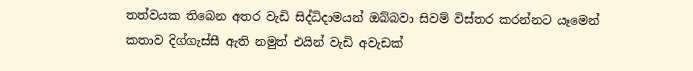තත්වයක තිබෙන අතර වැඩි සිද්ධිදාමයන් ඔබ්බවා සිවම් විස්තර කරන්නට යෑමෙන් කතාව දිග්ගැස්සී ඇති නමුත් එයින් වැඩි අවැඩක්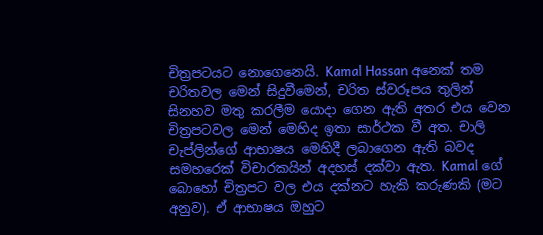චිත්‍රපටයට නොගෙනෙයි. Kamal Hassan අනෙක් තම චරිතවල මෙන් සිදුවීමෙන්, චරිත ස්වරූපය තුලින් සිනහව මතු කරලීම යොදා ගෙන ඇති අතර එය වෙන චිත්‍රපටවල මෙන් මෙහිද ඉතා සාර්ථක වී අත. චාලි චැප්ලින්ගේ ආභාෂය මෙහිදී ලබාගෙන ඇති බවද සමහරෙක් විචාරකයින් අදහස් දක්වා ඇත. Kamal ගේ බොහෝ චිත්‍රපට වල එය දක්නට හැකි කරුණකි (මට අනුව). ඒ ආභාෂය ඔහුට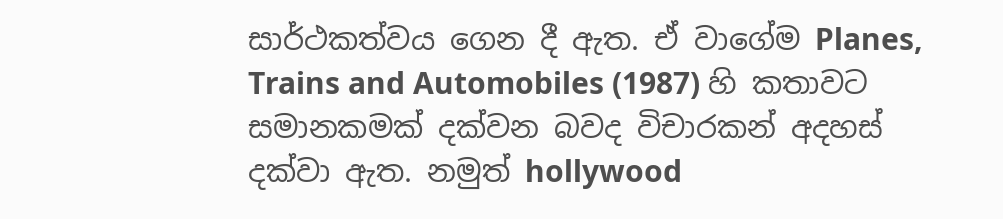සාර්ථකත්වය ගෙන දී ඇත. ඒ වාගේම Planes, Trains and Automobiles (1987) හි කතාවට සමානකමක් දක්වන බවද විචාරකන් අදහස් දක්වා ඇත. නමුත් hollywood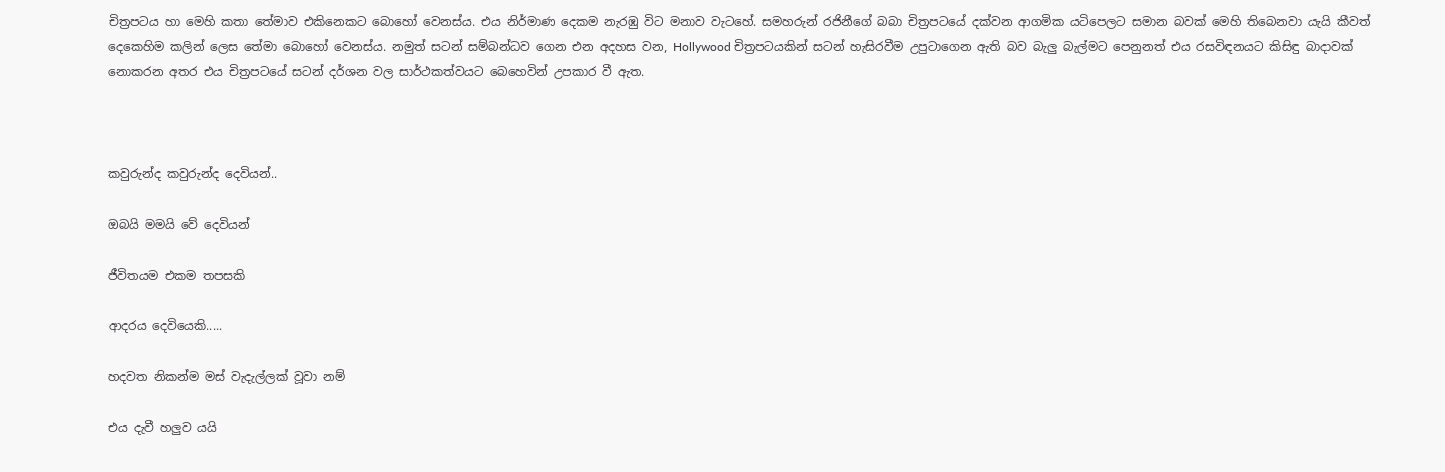චිත්‍රපටය හා මෙහි කතා තේමාව එකිනෙකට බොහෝ වෙනස්ය. එය නිර්මාණ දෙකම නැරඹු විට මනාව වැටහේ. සමහරුන් රජිනීගේ බබා චිත්‍රපටයේ දක්වන ආගමික යටිපෙලට සමාන බවක් මෙහි තිබෙනවා යැයි කීවත් දෙකෙහිම කලින් ලෙස තේමා බොහෝ වෙනස්ය. නමුත් සටන් සම්බන්ධව ගෙන එන අදහස වන, Hollywood චිත්‍රපටයකින් සටන් හැසිරවීම උපුටාගෙන ඇති බව බැලු බැල්මට පෙනුනත් එය රසවිඳනයට කිසිඳු බාදාවක් නොකරන අතර එය චිත්‍රපටයේ සටන් දර්ශන වල සාර්ථකත්වයට බෙහෙවින් උපකාර වී ඇත.



කවුරුන්ද කවුරුන්ද දෙවියන්..

ඔබයි මමයි වේ දෙවියන්

ජීවිතයම එකම තපසකි

ආදරය දෙවියෙකි.....

හදවත නිකන්ම මස් වැදැල්ලක් වූවා නම්

එය දැවී හලුව යයි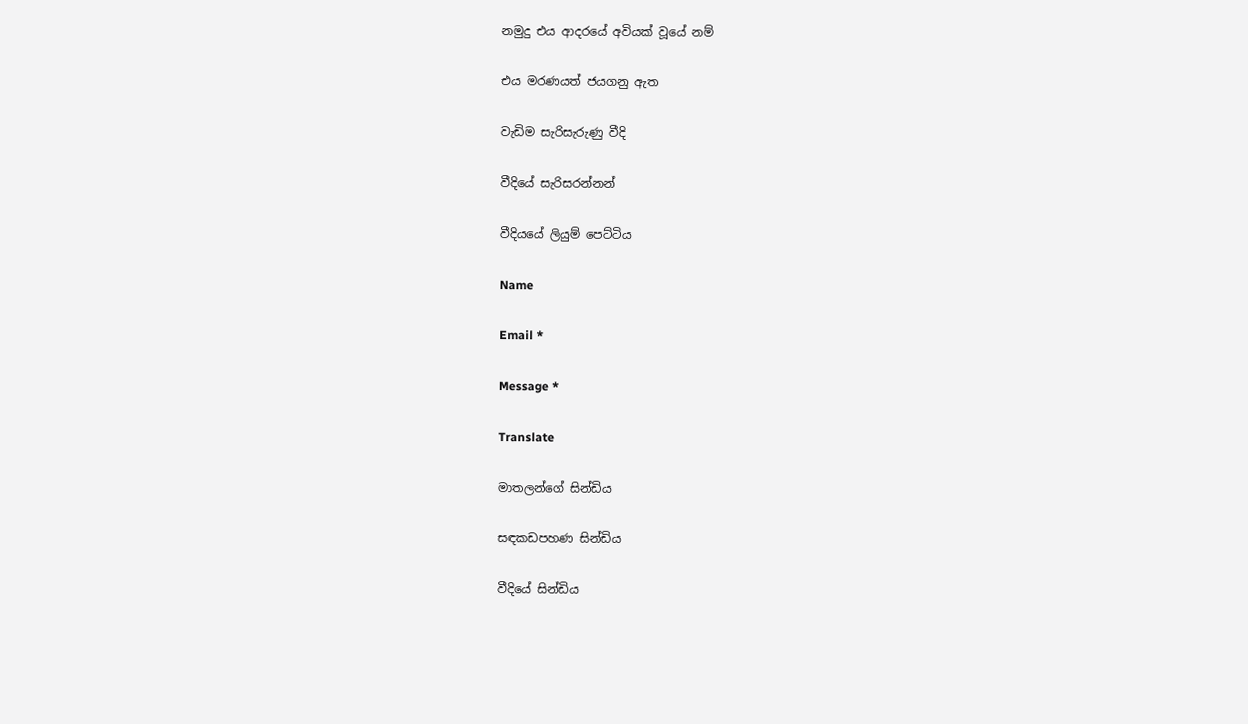නමුදු එය ආදරයේ අවියක් වූයේ නම්

එය මරණයත් ජයගනු ඇත

වැඩිම සැරිසැරුණු වීදි

වීදියේ සැරිසරන්නන්

වීදියයේ ලියුම් පෙට්ටිය

Name

Email *

Message *

Translate

මාතලන්ගේ සින්ඩිය

සඳකඩපහණ සින්ඩිය

වීදියේ සින්ඩිය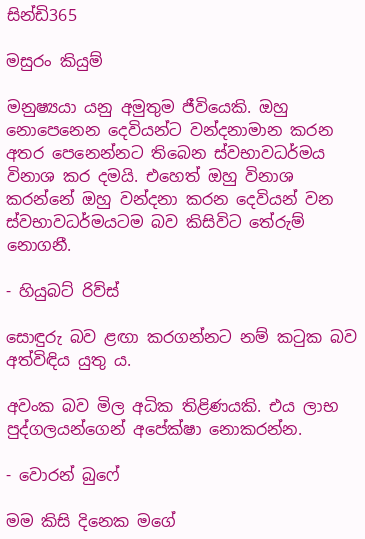සින්ඩි365

මසුරං කියුම්

මනුෂ්‍යයා යනු අමුතුම ජීවියෙකි. ඔහු නොපෙනෙන දෙවියන්ට වන්දනාමාන කරන අතර පෙනෙන්නට තිබෙන ස්වභාවධර්මය විනාශ කර දමයි. එහෙත් ඔහු විනාශ කරන්නේ ඔහු වන්දනා කරන දෙවියන් වන ස්වභාවධර්මයටම බව කිසිවිට තේරුම් නොගනී.

- හියුබට් රිව්ස්

සොඳුරු බව ළඟා කරගන්නට නම් කටුක බව අත්විඳිය යුතු ය.

අවංක බව මිල අධික තිළිණයකි. එය ලාභ පුද්ගලයන්ගෙන් අපේක්ෂා නොකරන්න.

- වොරන් බුෆේ

මම කිසි දිනෙක මගේ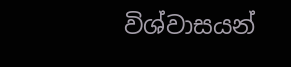විශ්වාසයන්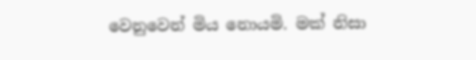වෙනුවෙන් මිය නොයමි. මක් නිසා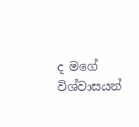ද මගේ විශ්වාසයන්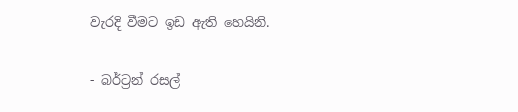වැරදි වීමට ඉඩ ඇති හෙයිනි.

- බර්ට්‍රන් රසල්